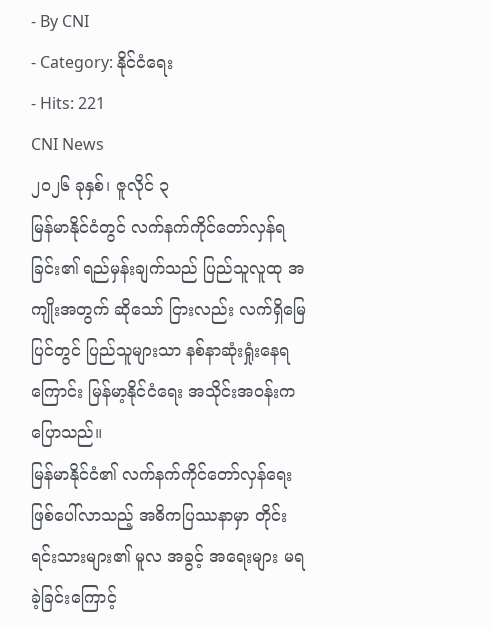- By CNI
- Category: နိုင်ငံရေး
- Hits: 221
CNI News
၂၀၂၆ ခုနှစ်၊ ဇူလိုင် ၃
မြန်မာနိုင်ငံတွင် လက်နက်ကိုင်တော်လှန်ရခြင်း၏ ရည်မှန်းချက်သည် ပြည်သူလူထု အကျိုးအတွက် ဆိုသော် ငြားလည်း လက်ရှိမြေပြင်တွင် ပြည်သူများသာ နစ်နာဆုံးရှုံးနေရကြောင်း မြန်မာ့နိုင်ငံရေး အသိုင်းအဝန်းက ပြောသည်။
မြန်မာနိုင်ငံ၏ လက်နက်ကိုင်တော်လှန်ရေး ဖြစ်ပေါ်လာသည့် အဓိကပြဿနာမှာ တိုင်းရင်းသားများ၏ မူလ အခွင့် အရေးများ မရခဲ့ခြင်းကြောင့်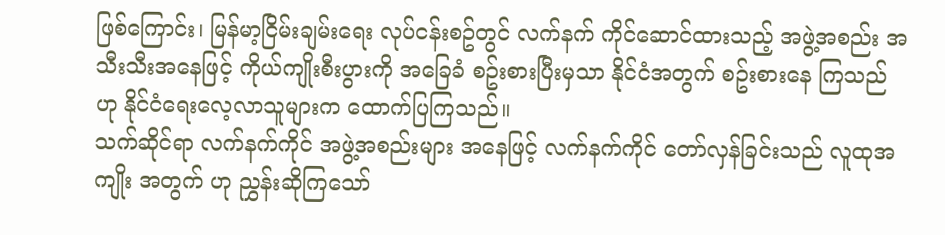ဖြစ်ကြောင်း၊ မြန်မာ့ငြိမ်းချမ်းရေး လုပ်ငန်းစဥ်တွင် လက်နက် ကိုင်ဆောင်ထားသည့် အဖွဲ့အစည်း အသီးသီးအနေဖြင့် ကိုယ်ကျိုးစီးပွားကို အခြေခံ စဥ်းစားပြီးမှသာ နိုင်ငံအတွက် စဥ်းစားနေ ကြသည် ဟု နိုင်ငံရေးလေ့လာသူများက ထောက်ပြကြသည်။
သက်ဆိုင်ရာ လက်နက်ကိုင် အဖွဲ့အစည်းများ အနေဖြင့် လက်နက်ကိုင် တော်လှန်ခြင်းသည် လူထုအကျိုး အတွက် ဟု ညွှန်းဆိုကြသော်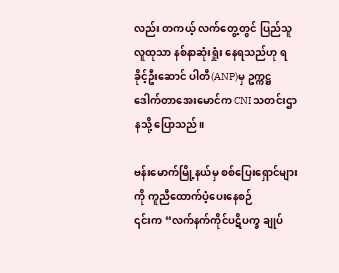လည်း တကယ့် လက်တွေ့တွင် ပြည်သူလူထုသာ နစ်နာဆုံးရှုံး နေရသည်ဟု ရခိုင့်ဦးဆောင် ပါတီ(ANP)မှ ဥက္ကဋ္ဌ ဒေါက်တာအေးမောင်က CNI သတင်းဌာနသို့ ပြောသည်။

ဗန်းမောက်မြို့နယ်မှ စစ်ပြေးရှောင်များကို ကူညီထောက်ပံ့ပေးနေစဉ်
၎င်းက “လက်နက်ကိုင်ပဋိပက္ခ ချုပ်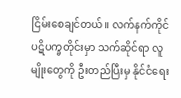ငြိမ်းစေချင်တယ်။ လက်နက်ကိုင် ပဋိပက္ခတိုင်းမှာ သက်ဆိုင်ရာ လူမျိုးတွေကို ဦးတည်ပြီးမှ နိုင်ငံရေး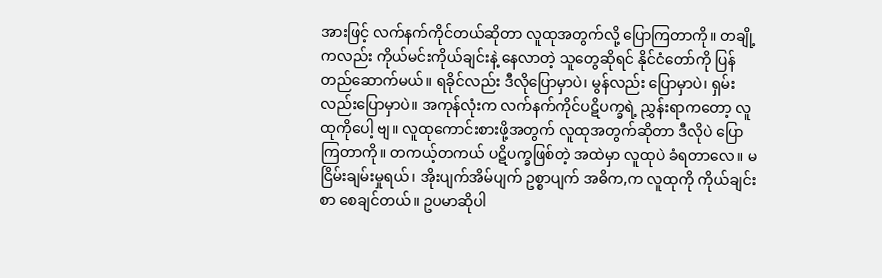အားဖြင့် လက်နက်ကိုင်တယ်ဆိုတာ လူထုအတွက်လို့ ပြောကြတာကို။ တချို့ကလည်း ကိုယ်မင်းကိုယ်ချင်းနဲ့ နေလာတဲ့ သူတွေဆိုရင် နိုင်ငံတော်ကို ပြန်တည်ဆောက်မယ်။ ရခိုင်လည်း ဒီလိုပြောမှာပဲ၊ မွန်လည်း ပြောမှာပဲ၊ ရှမ်းလည်းပြောမှာပဲ။ အကုန်လုံးက လက်နက်ကိုင်ပဋိပက္ခရဲ့ ညွှန်းရာကတော့ လူထုကိုပေါ့ ဗျ။ လူထုကောင်းစားဖို့အတွက် လူထုအတွက်ဆိုတာ ဒီလိုပဲ ပြောကြတာကို။ တကယ့်တကယ် ပဋိပက္ခဖြစ်တဲ့ အထဲမှာ လူထုပဲ ခံရတာလေ။ မငြိမ်းချမ်းမှုရယ်၊ အိုးပျက်အိမ်ပျက် ဥစ္စာပျက် အဓိက,က လူထုကို ကိုယ်ချင်းစာ စေချင်တယ်။ ဥပမာဆိုပါ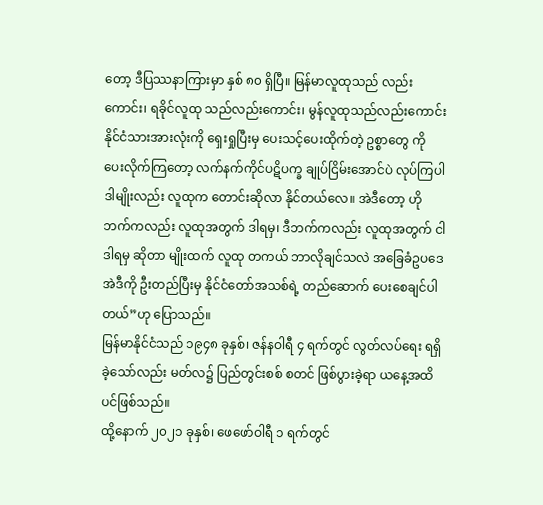တော့ ဒီပြဿနာကြားမှာ နှစ် ၈၀ ရှိပြီ။ မြန်မာလူထုသည် လည်းကောင်း၊ ရခိုင်လူထု သည်လည်းကောင်း၊ မွန်လူထုသည်လည်းကောင်း နိုင်ငံသားအားလုံးကို ရှေးရှုပြီးမှ ပေးသင့်ပေးထိုက်တဲ့ ဥစ္စာတွေ ကို ပေးလိုက်ကြတော့ လက်နက်ကိုင်ပဋိပက္ခ ချုပ်ငြိမ်းအောင်ပဲ လုပ်ကြပါ ဒါမျိုးလည်း လူထုက တောင်းဆိုလာ နိုင်တယ်လေ။ အဲဒီတော့ ဟိုဘက်ကလည်း လူထုအတွက် ဒါရမှ၊ ဒီဘက်ကလည်း လူထုအတွက် ငါဒါရမှ ဆိုတာ မျိုးထက် လူထု တကယ် ဘာလိုချင်သလဲ အခြေခံဥပဒေ အဲဒီကို ဦးတည်ပြီးမှ နိုင်ငံတော်အသစ်ရဲ့ တည်ဆောက် ပေးစေချင်ပါတယ်”ဟု ပြောသည်။
မြန်မာနိုင်ငံသည် ၁၉၄၈ ခုနှစ်၊ ဇန်နဝါရီ ၄ ရက်တွင် လွတ်လပ်ရေး ရရှိခဲ့သော်လည်း မတ်လ၌ ပြည်တွင်းစစ် စတင် ဖြစ်ပွားခဲ့ရာ ယနေ့အထိပင်ဖြစ်သည်။
ထို့နောက် ၂၀၂၁ ခုနှစ်၊ ဖေဖော်ဝါရီ ၁ ရက်တွင်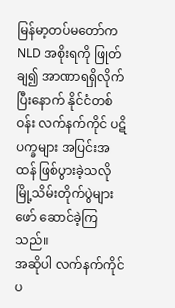မြန်မာ့တပ်မတော်က NLD အစိုးရကို ဖြုတ်ချ၍ အာဏာရရှိလိုက် ပြီးနောက် နိုင်ငံတစ်ဝန်း လက်နက်ကိုင် ပဋိပက္ခများ အပြင်းအထန် ဖြစ်ပွားခဲ့သလို မြို့သိမ်းတိုက်ပွဲများ ဖော် ဆောင်ခဲ့ကြသည်။
အဆိုပါ လက်နက်ကိုင် ပ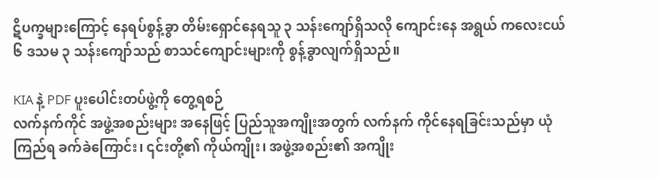ဋိပက္ခများကြောင့် နေရပ်စွန့်ခွာ တိမ်းရှောင်နေရသူ ၃ သန်းကျော်ရှိသလို ကျောင်းနေ အရွယ် ကလေးငယ် ၆ ဒသမ ၃ သန်းကျော်သည် စာသင်ကျောင်းများကို စွန့်ခွာလျက်ရှိသည်။

KIA နဲ့ PDF ပူးပေါင်းတပ်ဖွဲ့ကို တွေ့ရစဉ်
လက်နက်ကိုင် အဖွဲ့အစည်းများ အနေဖြင့် ပြည်သူအကျိုးအတွက် လက်နက် ကိုင်နေရခြင်းသည်မှာ ယုံကြည်ရ ခက်ခဲကြောင်း၊ ၎င်းတို့၏ ကိုယ်ကျိုး၊ အဖွဲ့အစည်း၏ အကျိုး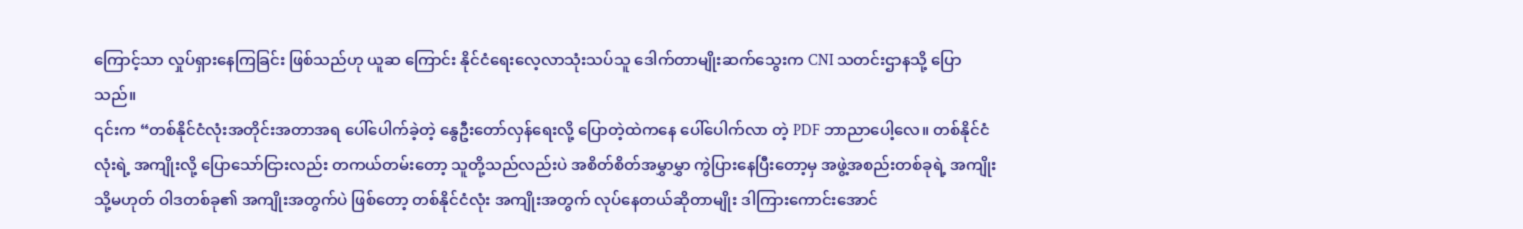ကြောင့်သာ လှုပ်ရှားနေကြခြင်း ဖြစ်သည်ဟု ယူဆ ကြောင်း နိုင်ငံရေးလေ့လာသုံးသပ်သူ ဒေါက်တာမျိုးဆက်သွေးက CNI သတင်းဌာနသို့ ပြောသည်။
၎င်းက “တစ်နိုင်ငံလုံးအတိုင်းအတာအရ ပေါ်ပေါက်ခဲ့တဲ့ နွေဦးတော်လှန်ရေးလို့ ပြောတဲ့ထဲကနေ ပေါ်ပေါက်လာ တဲ့ PDF ဘာညာပေါ့လေ။ တစ်နိုင်ငံလုံးရဲ့ အကျိုးလို့ ပြောသော်ငြားလည်း တကယ်တမ်းတော့ သူတို့သည်လည်းပဲ အစိတ်စိတ်အမွှာမွှာ ကွဲပြားနေပြီးတော့မှ အဖွဲ့အစည်းတစ်ခုရဲ့ အကျိုး သို့မဟုတ် ဝါဒတစ်ခု၏ အကျိုးအတွက်ပဲ ဖြစ်တော့ တစ်နိုင်ငံလုံး အကျိုးအတွက် လုပ်နေတယ်ဆိုတာမျိုး ဒါကြားကောင်းအောင်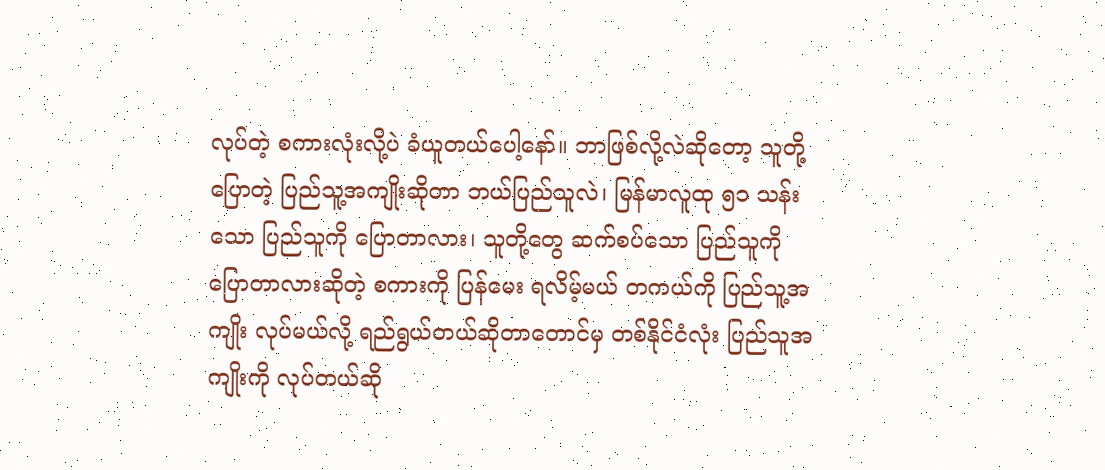လုပ်တဲ့ စကားလုံးလို့ပဲ ခံယူတယ်ပေါ့နော်။ ဘာဖြစ်လို့လဲဆိုတော့ သူတို့ပြောတဲ့ ပြည်သူ့အကျိုးဆိုတာ ဘယ်ပြည်သူလဲ၊ မြန်မာလူထု ၅၁ သန်းသော ပြည်သူကို ပြောတာလား၊ သူတို့တွေ ဆက်စပ်သော ပြည်သူကို ပြောတာလားဆိုတဲ့ စကားကို ပြန်မေး ရလိမ့်မယ် တကယ်ကို ပြည်သူ့အကျိုး လုပ်မယ်လို့ ရည်ရွယ်တယ်ဆိုတာတောင်မှ တစ်နိုင်ငံလုံး ပြည်သူအကျိုးကို လုပ်တယ်ဆို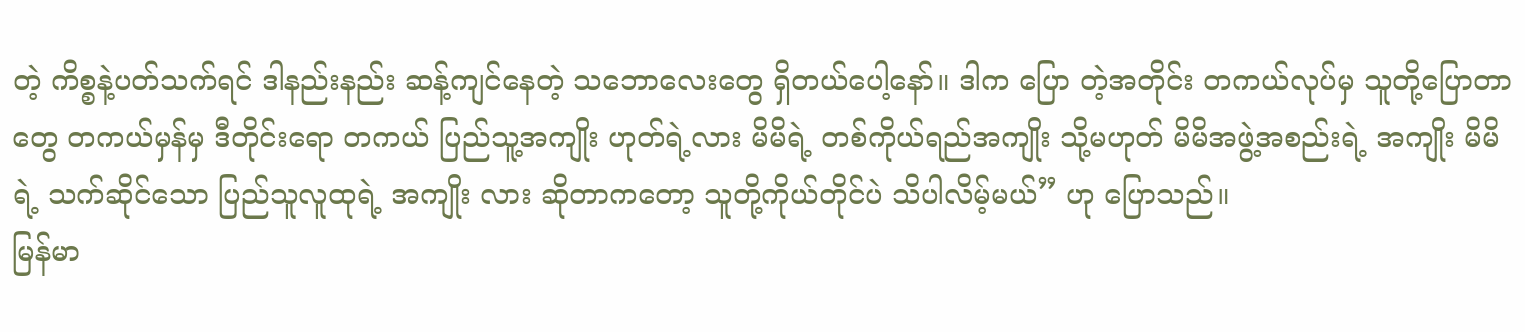တဲ့ ကိစ္စနဲ့ပတ်သက်ရင် ဒါနည်းနည်း ဆန့်ကျင်နေတဲ့ သဘောလေးတွေ ရှိတယ်ပေါ့နော်။ ဒါက ပြော တဲ့အတိုင်း တကယ်လုပ်မှ သူတို့ပြောတာတွေ တကယ်မှန်မှ ဒီတိုင်းရော တကယ် ပြည်သူ့အကျိုး ဟုတ်ရဲ့လား မိမိရဲ့ တစ်ကိုယ်ရည်အကျိုး သို့မဟုတ် မိမိအဖွဲ့အစည်းရဲ့ အကျိုး မိမိရဲ့ သက်ဆိုင်သော ပြည်သူလူထုရဲ့ အကျိုး လား ဆိုတာကတော့ သူတို့ကိုယ်တိုင်ပဲ သိပါလိမ့်မယ်” ဟု ပြောသည်။
မြန်မာ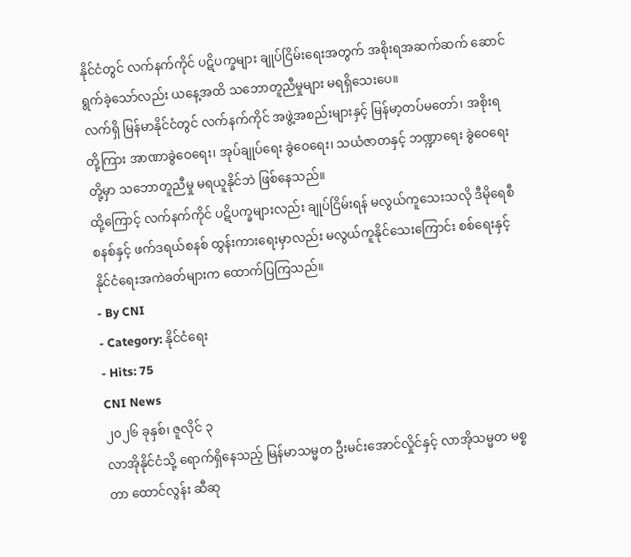နိုင်ငံတွင် လက်နက်ကိုင် ပဋိပက္ခများ ချုပ်ငြိမ်းရေးအတွက် အစိုးရအဆက်ဆက် ဆောင်ရွက်ခဲ့သော်လည်း ယနေ့အထိ သဘောတူညီမှုများ မရရှိသေးပေ။
လက်ရှိ မြန်မာနိုင်ငံတွင် လက်နက်ကိုင် အဖွဲ့အစည်းများနှင့် မြန်မာ့တပ်မတော်၊ အစိုးရတို့ကြား အာဏာခွဲဝေရေး၊ အုပ်ချုပ်ရေး ခွဲဝေရေး၊ သယံဇာတနှင့် ဘဏ္ဍာရေး ခွဲဝေရေး တို့မှာ သဘောတူညီမှု မရယူနိုင်ဘဲ ဖြစ်နေသည်။
ထို့ကြောင့် လက်နက်ကိုင် ပဋိပက္ခများလည်း ချုပ်ငြိမ်းရန် မလွယ်ကူသေးသလို ဒီမိုရေစီစနစ်နှင့် ဖက်ဒရယ်စနစ် ထွန်းကားရေးမှာလည်း မလွယ်ကူနိုင်သေးကြောင်း စစ်ရေးနှင့်နိုင်ငံရေးအကဲခတ်များက ထောက်ပြကြသည်။
- By CNI
- Category: နိုင်ငံရေး
- Hits: 75
CNI News
၂၀၂၆ ခုနှစ်၊ ဇူလိုင် ၃
လာအိုနိုင်ငံသို့ ရောက်ရှိနေသည့် မြန်မာသမ္မတ ဦးမင်းအောင်လှိုင်နှင့် လာအိုသမ္မတ မစ္စတာ ထောင်လွန်း ဆီဆု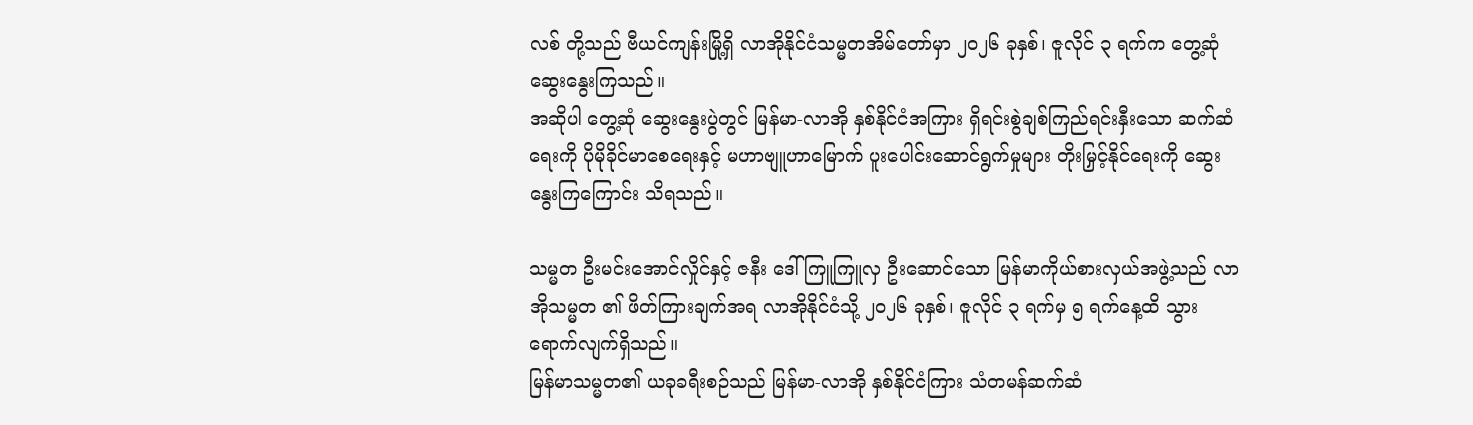လစ် တို့သည် ဗီယင်ကျန်းမြို့ရှိ လာအိုနိုင်ငံသမ္မတအိမ်တော်မှာ ၂၀၂၆ ခုနှစ်၊ ဇူလိုင် ၃ ရက်က တွေ့ဆုံ ဆွေးနွေးကြသည်။
အဆိုပါ တွေ့ဆုံ ဆွေးနွေးပွဲတွင် မြန်မာ-လာအို နှစ်နိုင်ငံအကြား ရှိရင်းစွဲချစ်ကြည်ရင်းနှီးသော ဆက်ဆံရေးကို ပိုမိုခိုင်မာစေရေးနှင့် မဟာဗျူဟာမြောက် ပူးပေါင်းဆောင်ရွက်မှုများ တိုးမြှင့်နိုင်ရေးကို ဆွေးနွေးကြကြောင်း သိရသည်။

သမ္မတ ဦးမင်းအောင်လှိုင်နှင့် ဇနီး ဒေါ်ကြူကြူလှ ဦးဆောင်သော မြန်မာကိုယ်စားလှယ်အဖွဲ့သည် လာအိုသမ္မတ ၏ ဖိတ်ကြားချက်အရ လာအိုနိုင်ငံသို့ ၂၀၂၆ ခုနှစ်၊ ဇူလိုင် ၃ ရက်မှ ၅ ရက်နေ့ထိ သွားရောက်လျက်ရှိသည်။
မြန်မာသမ္မတ၏ ယခုခရီးစဉ်သည် မြန်မာ-လာအို နှစ်နိုင်ငံကြား သံတမန်ဆက်ဆံ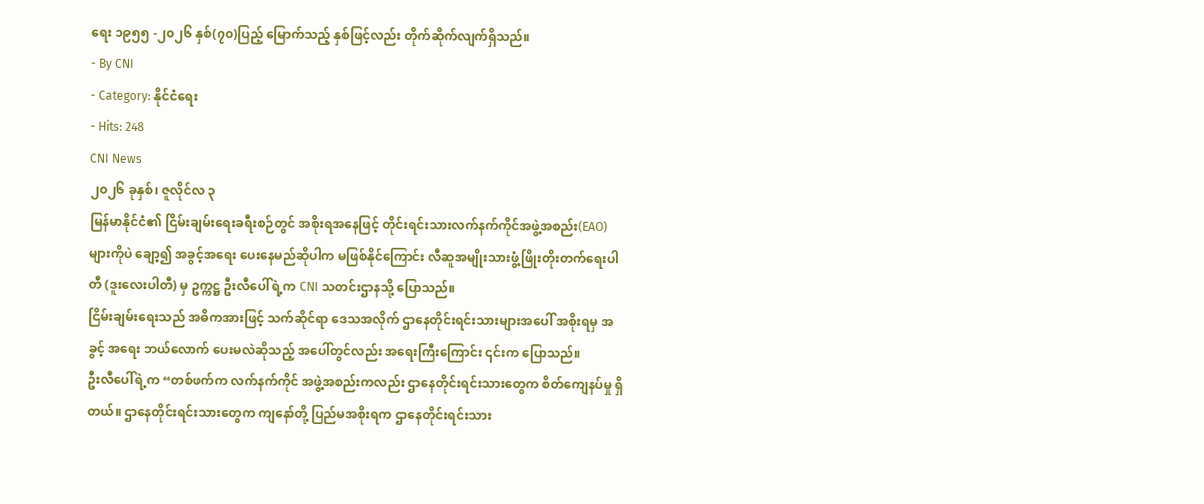ရေး ၁၉၅၅ -၂၀၂၆ နှစ်(၇၀)ပြည့် မြောက်သည့် နှစ်ဖြင့်လည်း တိုက်ဆိုက်လျက်ရှိသည်။
- By CNI
- Category: နိုင်ငံရေး
- Hits: 248
CNI News
၂၀၂၆ ခုနှစ်၊ ဇူလိုင်လ ၃
မြန်မာနိုင်ငံ၏ ငြိမ်းချမ်းရေးခရီးစဉ်တွင် အစိုးရအနေဖြင့် တိုင်းရင်းသားလက်နက်ကိုင်အဖွဲ့အစည်း(EAO)များကိုပဲ ချော့၍ အခွင့်အရေး ပေးနေမည်ဆိုပါက မဖြစ်နိုင်ကြောင်း လီဆူအမျိုးသားဖွံ့ဖြိုးတိုးတက်ရေးပါတီ (ဒူးလေးပါတီ) မှ ဥက္ကဋ္ဌ ဦးလီပေါ်ရဲ့က CNI သတင်းဌာနသို့ ပြောသည်။
ငြိမ်းချမ်းရေးသည် အဓိကအားဖြင့် သက်ဆိုင်ရာ ဒေသအလိုက် ဌာနေတိုင်းရင်းသားများအပေါ် အစိုးရမှ အခွင့် အရေး ဘယ်လောက် ပေးမလဲဆိုသည့် အပေါ်တွင်လည်း အရေးကြီးကြောင်း ၎င်းက ပြောသည်။
ဦးလီပေါ်ရဲ့က “တစ်ဖက်က လက်နက်ကိုင် အဖွဲ့အစည်းကလည်း ဌာနေတိုင်းရင်းသားတွေက စိတ်ကျေနပ်မှု ရှိ တယ်။ ဌာနေတိုင်းရင်းသားတွေက ကျနော်တို့ ပြည်မအစိုးရက ဌာနေတိုင်းရင်းသား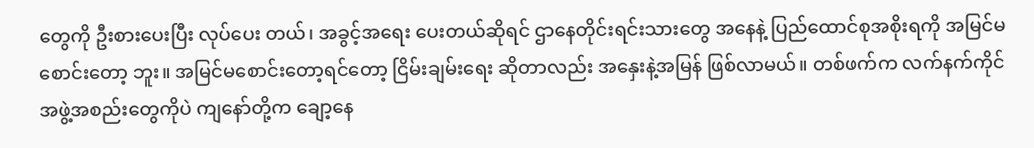တွေကို ဦးစားပေးပြီး လုပ်ပေး တယ်၊ အခွင့်အရေး ပေးတယ်ဆိုရင် ဌာနေတိုင်းရင်းသားတွေ အနေနဲ့ ပြည်ထောင်စုအစိုးရကို အမြင်မစောင်းတော့ ဘူး။ အမြင်မစောင်းတော့ရင်တော့ ငြိမ်းချမ်းရေး ဆိုတာလည်း အနှေးနဲ့အမြန် ဖြစ်လာမယ်။ တစ်ဖက်က လက်နက်ကိုင် အဖွဲ့အစည်းတွေကိုပဲ ကျနော်တို့က ချော့နေ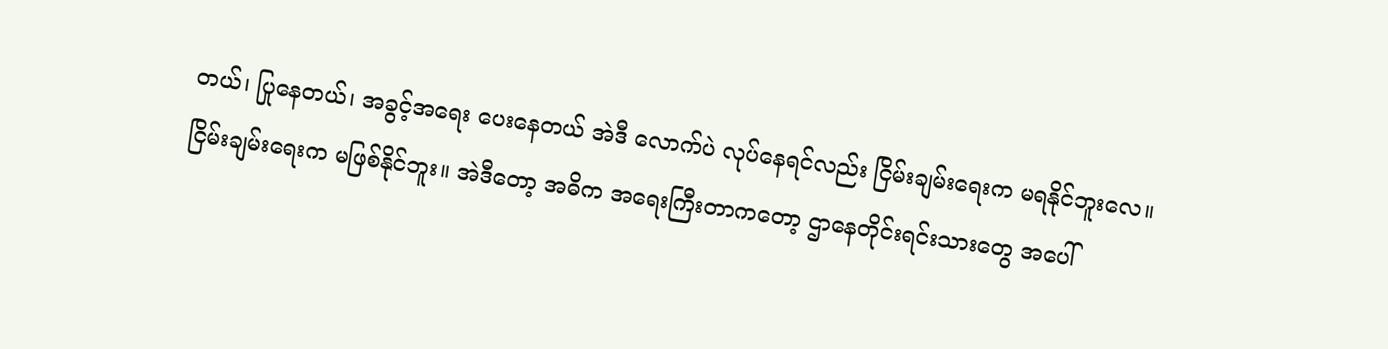တယ်၊ ပြုနေတယ်၊ အခွင့်အရေး ပေးနေတယ် အဲဒီ လောက်ပဲ လုပ်နေရင်လည်း ငြိမ်းချမ်းရေးက မရနိုင်ဘူးလေ။ ငြိမ်းချမ်းရေးက မဖြစ်နိုင်ဘူး။ အဲဒီတော့ အဓိက အရေးကြီးတာကတော့ ဌာနေတိုင်းရင်းသားတွေ အပေါ်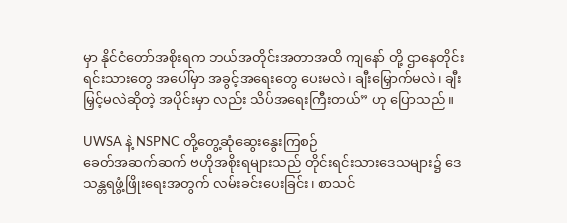မှာ နိုင်ငံတော်အစိုးရက ဘယ်အတိုင်းအတာအထိ ကျနော် တို့ ဌာနေတိုင်းရင်းသားတွေ အပေါ်မှာ အခွင့်အရေးတွေ ပေးမလဲ၊ ချီးမြှောက်မလဲ၊ ချီးမြှင့်မလဲဆိုတဲ့ အပိုင်းမှာ လည်း သိပ်အရေးကြီးတယ်” ဟု ပြောသည်။

UWSA နဲ့ NSPNC တို့တွေ့ဆုံဆွေးနွေးကြစဉ်
ခေတ်အဆက်ဆက် ဗဟိုအစိုးရများသည် တိုင်းရင်းသားဒေသများ၌ ဒေသန္တရဖွံ့ဖြိုးရေးအတွက် လမ်းခင်းပေးခြင်း၊ စာသင်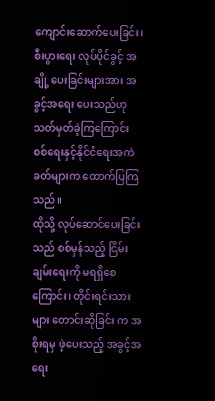ကျောင်းဆောက်ပေးခြင်း၊ စီးပွားရေး လုပ်ပိုင်ခွင့် အချို့ ပေးခြင်းများအား အခွင့်အရေး ပေးသည်ဟု သတ်မှတ်ခဲ့ကြကြောင်း စစ်ရေးနှင့်နိုင်ငံရေးအကဲခတ်များက ထောက်ပြကြသည်။
ထိုသို့ လုပ်ဆောင်ပေးခြင်းသည် စစ်မှန်သည့် ငြိမ်းချမ်းရေးကို မရရှိစေကြောင်း၊ တိုင်းရင်းသားများ တောင်းဆိုခြင်း က အစိုးရမှ ဖဲ့ပေးသည့် အခွင့်အရေး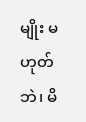မျိုး မဟုတ်ဘဲ၊ မိ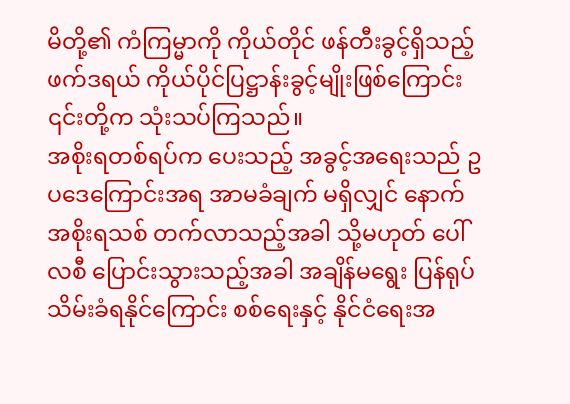မိတို့၏ ကံကြမ္မာကို ကိုယ်တိုင် ဖန်တီးခွင့်ရှိသည့် ဖက်ဒရယ် ကိုယ်ပိုင်ပြဋ္ဌာန်းခွင့်မျိုးဖြစ်ကြောင်း ၎င်းတို့က သုံးသပ်ကြသည်။
အစိုးရတစ်ရပ်က ပေးသည့် အခွင့်အရေးသည် ဥပဒေကြောင်းအရ အာမခံချက် မရှိလျှင် နောက် အစိုးရသစ် တက်လာသည့်အခါ သို့မဟုတ် ပေါ်လစီ ပြောင်းသွားသည့်အခါ အချိန်မရွေး ပြန်ရုပ်သိမ်းခံရနိုင်ကြောင်း စစ်ရေးနှင့် နိုင်ငံရေးအ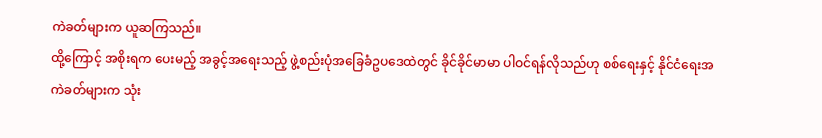ကဲခတ်များက ယူဆကြသည်။
ထို့ကြောင့် အစိုးရက ပေးမည့် အခွင့်အရေးသည့် ဖွဲ့စည်းပုံအခြေခံဥပဒေထဲတွင် ခိုင်ခိုင်မာမာ ပါဝင်ရန်လိုသည်ဟု စစ်ရေးနှင့် နိုင်ငံရေးအကဲခတ်များက သုံး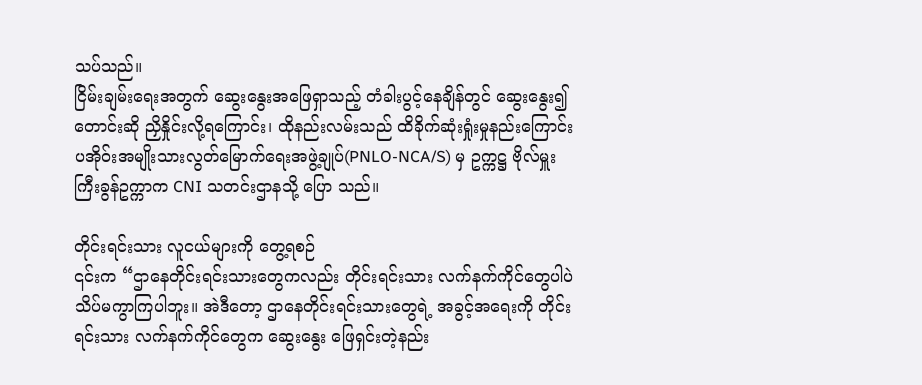သပ်သည်။
ငြိမ်းချမ်းရေးအတွက် ဆွေးနွေးအဖြေရှာသည့် တံခါးပွင့်နေချိန်တွင် ဆွေးနွေး၍ တောင်းဆို ညှိနှိုင်းလို့ရကြောင်း၊ ထိုနည်းလမ်းသည် ထိခိုက်ဆုံးရှုံးမှုနည်းကြောင်း ပအိုဝ်းအမျိုးသားလွတ်မြောက်ရေးအဖွဲ့ချုပ်(PNLO-NCA/S) မှ ဥက္ကဋ္ဌ ဗိုလ်မှူးကြီးခွန်ဥက္ကာက CNI သတင်းဌာနသို့ ပြော သည်။

တိုင်းရင်းသား လူငယ်များကို တွေ့ရစဉ်
၎င်းက “ဌာနေတိုင်းရင်းသားတွေကလည်း တိုင်းရင်းသား လက်နက်ကိုင်တွေပါပဲ သိပ်မကွာကြပါဘူး။ အဲဒီတော့ ဌာနေတိုင်းရင်းသားတွေရဲ့ အခွင့်အရေးကို တိုင်းရင်းသား လက်နက်ကိုင်တွေက ဆွေးနွေး ဖြေရှင်းတဲ့နည်း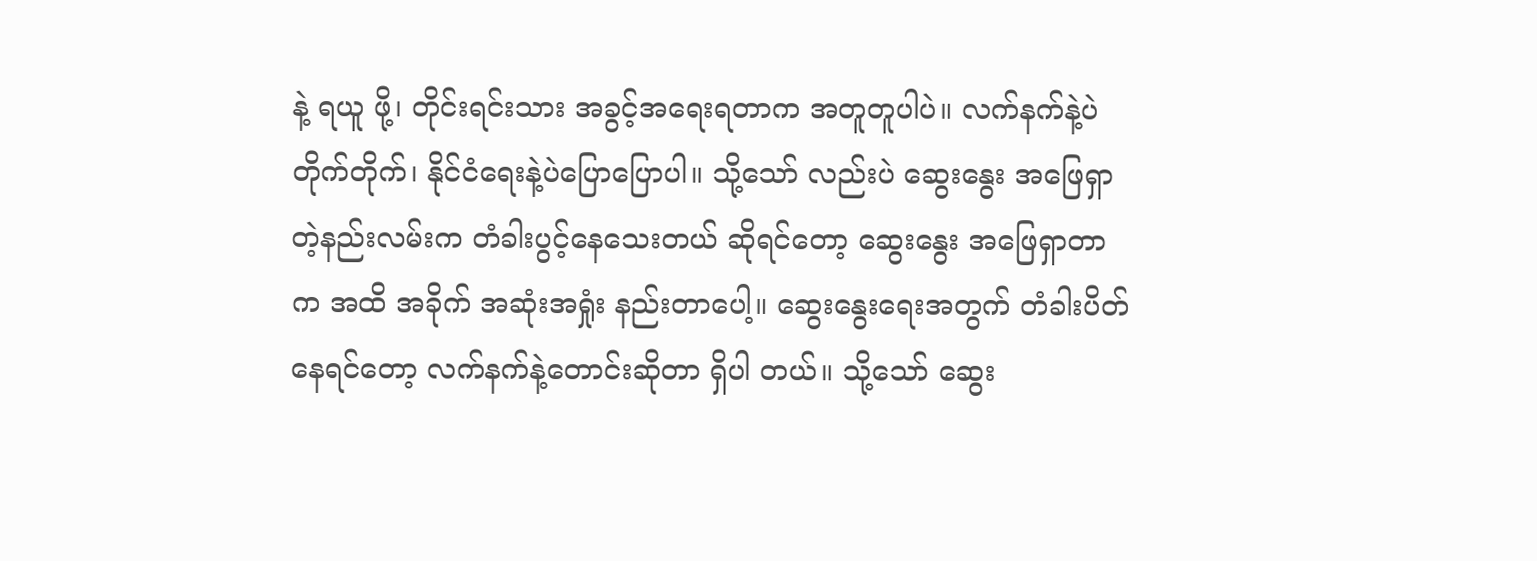နဲ့ ရယူ ဖို့၊ တိုင်းရင်းသား အခွင့်အရေးရတာက အတူတူပါပဲ။ လက်နက်နဲ့ပဲ တိုက်တိုက်၊ နိုင်ငံရေးနဲ့ပဲပြောပြောပါ။ သို့သော် လည်းပဲ ဆွေးနွေး အဖြေရှာတဲ့နည်းလမ်းက တံခါးပွင့်နေသေးတယ် ဆိုရင်တော့ ဆွေးနွေး အဖြေရှာတာက အထိ အခိုက် အဆုံးအရှုံး နည်းတာပေါ့။ ဆွေးနွေးရေးအတွက် တံခါးပိတ်နေရင်တော့ လက်နက်နဲ့တောင်းဆိုတာ ရှိပါ တယ်။ သို့သော် ဆွေး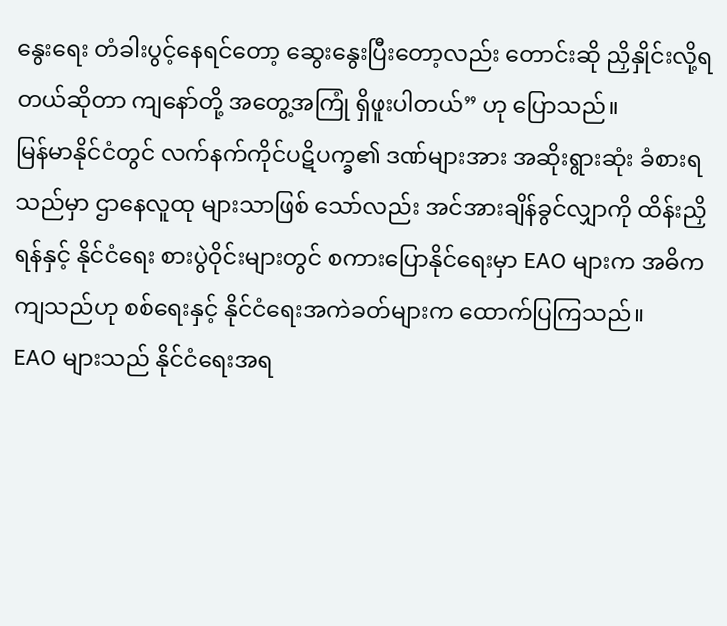နွေးရေး တံခါးပွင့်နေရင်တော့ ဆွေးနွေးပြီးတော့လည်း တောင်းဆို ညှိနှိုင်းလို့ရတယ်ဆိုတာ ကျနော်တို့ အတွေ့အကြုံ ရှိဖူးပါတယ်” ဟု ပြောသည်။
မြန်မာနိုင်ငံတွင် လက်နက်ကိုင်ပဋိပက္ခ၏ ဒဏ်များအား အဆိုးရွားဆုံး ခံစားရသည်မှာ ဌာနေလူထု များသာဖြစ် သော်လည်း အင်အားချိန်ခွင်လျှာကို ထိန်းညှိရန်နှင့် နိုင်ငံရေး စားပွဲဝိုင်းများတွင် စကားပြောနိုင်ရေးမှာ EAO များက အဓိကကျသည်ဟု စစ်ရေးနှင့် နိုင်ငံရေးအကဲခတ်များက ထောက်ပြကြသည်။
EAO များသည် နိုင်ငံရေးအရ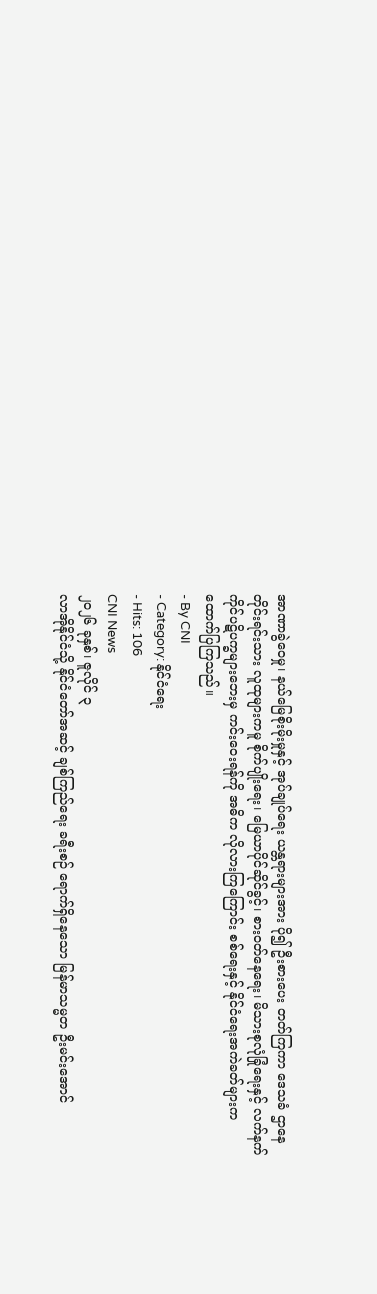အာဏာခွဲဝေမှု၊ နယ်မြေစိုးမိုးမှုနှင့် အုပ်ချုပ်ရေး ယန္တရားများအား ပို၍ ဦးစားပေး တတ်ကြကာ ဒေသခံ ဌာနေတိုင်းရင်းသား လူထုများကမူ စိုက်ပျိုးရေး၊ မြေယာပိုင်ဆိုင်ခွင့်၊ စားဝတ်နေရေး၊ မိသားစုလုံခြုံရေးနှင့် လက်နက်ကိုင်ပဋိပက္ခများဘေးမှ ကင်းဝေးရန်ကို အဓိက လိုလားကြကြောင်း စစ်ရေးနှင့် နိုင်ငံရေးအကဲခတ်များက ထောက်ပြကြသည်။
- By CNI
- Category: နိုင်ငံရေး
- Hits: 106
CNI News
၂၀၂၆ ခုနှစ်၊ ဇူလိုင် ၃
လာအိုနိုင်ငံသို့ နိုင်ငံတော်အဆင့် ချစ်ကြည်ရေး ခရီးစဉ် ရောက်ရှိနေသော မြန်မာသမ္မတ ဦးမင်းအောင်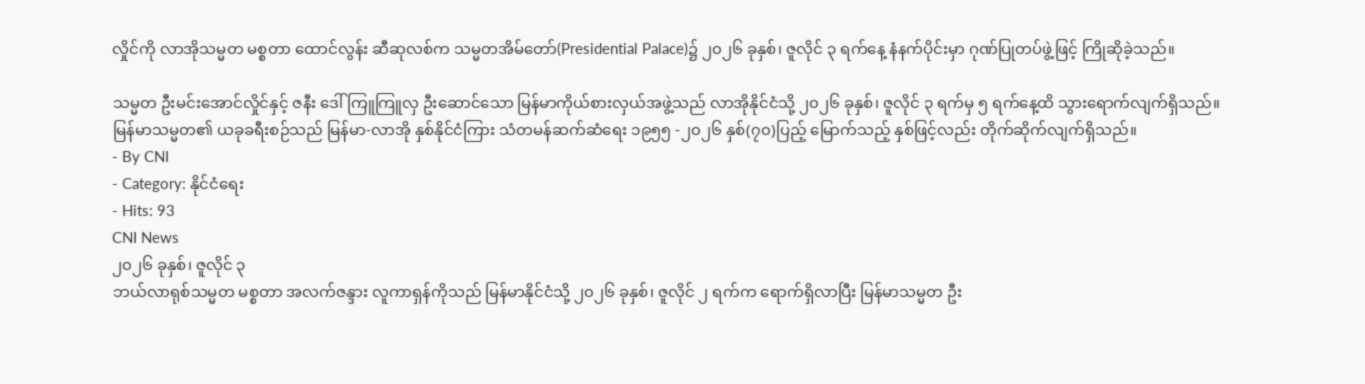လှိုင်ကို လာအိုသမ္မတ မစ္စတာ ထောင်လွန်း ဆီဆုလစ်က သမ္မတအိမ်တော်(Presidential Palace)၌ ၂၀၂၆ ခုနှစ်၊ ဇူလိုင် ၃ ရက်နေ့ နံနက်ပိုင်းမှာ ဂုဏ်ပြုတပ်ဖွဲ့ဖြင့် ကြိုဆိုခဲ့သည်။

သမ္မတ ဦးမင်းအောင်လှိုင်နှင့် ဇနီး ဒေါ်ကြူကြူလှ ဦးဆောင်သော မြန်မာကိုယ်စားလှယ်အဖွဲ့သည် လာအိုနိုင်ငံသို့ ၂၀၂၆ ခုနှစ်၊ ဇူလိုင် ၃ ရက်မှ ၅ ရက်နေ့ထိ သွားရောက်လျက်ရှိသည်။
မြန်မာသမ္မတ၏ ယခုခရီးစဉ်သည် မြန်မာ-လာအို နှစ်နိုင်ငံကြား သံတမန်ဆက်ဆံရေး ၁၉၅၅ -၂၀၂၆ နှစ်(၇၀)ပြည့် မြောက်သည့် နှစ်ဖြင့်လည်း တိုက်ဆိုက်လျက်ရှိသည်။
- By CNI
- Category: နိုင်ငံရေး
- Hits: 93
CNI News
၂၀၂၆ ခုနှစ်၊ ဇူလိုင် ၃
ဘယ်လာရုစ်သမ္မတ မစ္စတာ အလက်ဇန္ဒား လူကာရှန်ကိုသည် မြန်မာနိုင်ငံသို့ ၂၀၂၆ ခုနှစ်၊ ဇူလိုင် ၂ ရက်က ရောက်ရှိလာပြီး မြန်မာသမ္မတ ဦး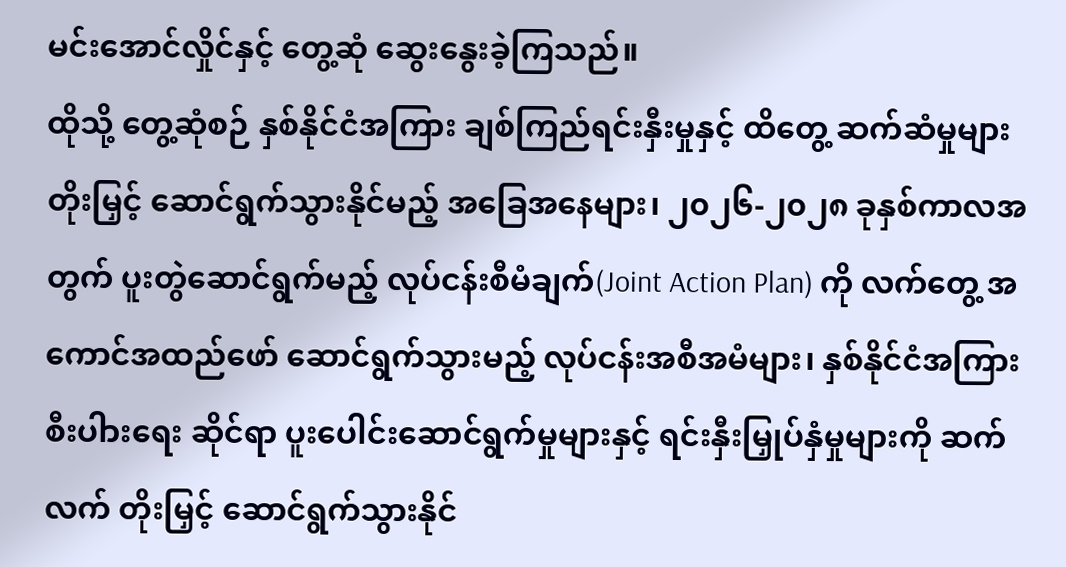မင်းအောင်လှိုင်နှင့် တွေ့ဆုံ ဆွေးနွေးခဲ့ကြသည်။
ထိုသို့ တွေ့ဆုံစဉ် နှစ်နိုင်ငံအကြား ချစ်ကြည်ရင်းနှီးမှုနှင့် ထိတွေ့ ဆက်ဆံမှုများ တိုးမြှင့် ဆောင်ရွက်သွားနိုင်မည့် အခြေအနေများ၊ ၂၀၂၆-၂၀၂၈ ခုနှစ်ကာလအတွက် ပူးတွဲဆောင်ရွက်မည့် လုပ်ငန်းစီမံချက်(Joint Action Plan) ကို လက်တွေ့ အကောင်အထည်ဖော် ဆောင်ရွက်သွားမည့် လုပ်ငန်းအစီအမံများ၊ နှစ်နိုင်ငံအကြား စီးပါားရေး ဆိုင်ရာ ပူးပေါင်းဆောင်ရွက်မှုများနှင့် ရင်းနှီးမြှုပ်နှံမှုများကို ဆက်လက် တိုးမြှင့် ဆောင်ရွက်သွားနိုင်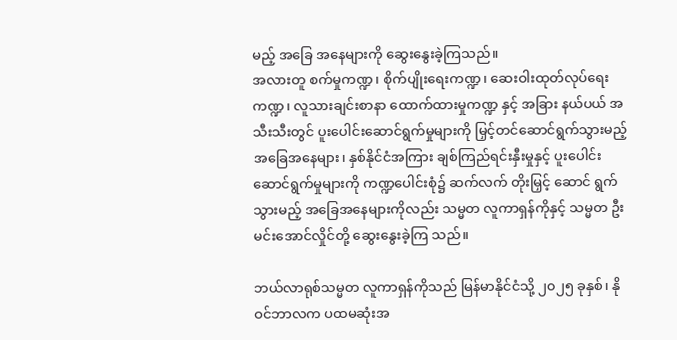မည့် အခြေ အနေများကို ဆွေးနွေးခဲ့ကြသည်။
အလားတူ စက်မှုကဏ္ဍ၊ စိုက်ပျိုးရေးကဏ္ဍ၊ ဆေးဝါးထုတ်လုပ်ရေးကဏ္ဍ၊ လူသားချင်းစာနာ ထောက်ထားမှုကဏ္ဍ နှင့် အခြား နယ်ပယ် အသီးသီးတွင် ပူးပေါင်းဆောင်ရွက်မှုများကို မြှင့်တင်ဆောင်ရွက်သွားမည့် အခြေအနေများ၊ နှစ်နိုင်ငံအကြား ချစ်ကြည်ရင်းနှီးမှုနှင့် ပူးပေါင်း ဆောင်ရွက်မှုများကို ကဏ္ဍပေါင်းစုံ၌ ဆက်လက် တိုးမြှင့် ဆောင် ရွက်သွားမည့် အခြေအနေများကိုလည်း သမ္မတ လူကာရှန်ကိုနှင့် သမ္မတ ဦးမင်းအောင်လှိုင်တို့ ဆွေးနွေးခဲ့ကြ သည်။

ဘယ်လာရုစ်သမ္မတ လူကာရှန်ကိုသည် မြန်မာနိုင်ငံသို့ ၂၀၂၅ ခုနှစ်၊ နိုဝင်ဘာလက ပထမဆုံးအ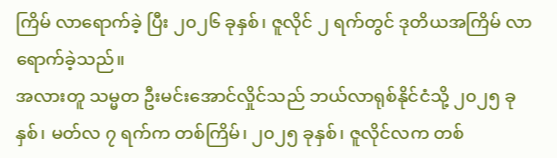ကြိမ် လာရောက်ခဲ့ ပြီး ၂၀၂၆ ခုနှစ်၊ ဇူလိုင် ၂ ရက်တွင် ဒုတိယအကြိမ် လာရောက်ခဲ့သည်။
အလားတူ သမ္မတ ဦးမင်းအောင်လှိုင်သည် ဘယ်လာရုစ်နိုင်ငံသို့ ၂၀၂၅ ခုနှစ်၊ မတ်လ ၇ ရက်က တစ်ကြိမ်၊ ၂၀၂၅ ခုနှစ်၊ ဇူလိုင်လက တစ်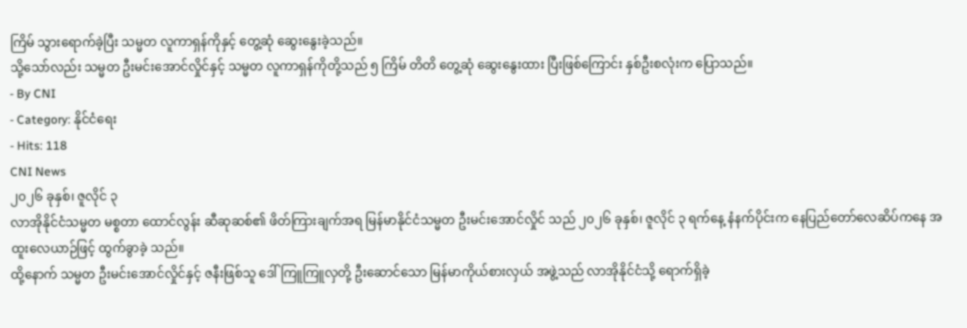ကြိမ် သွားရောက်ခဲ့ပြီး သမ္မတ လူကာရှန်ကိုနှင့် တွေ့ဆုံ ဆွေးနွေးခဲ့သည်။
သို့သော်လည်း သမ္မတ ဦးမင်းအောင်လှိုင်နှင့် သမ္မတ လူကာရှန်ကိုတို့သည် ၅ ကြိမ် တိတိ တွေ့ဆုံ ဆွေးနွေးထား ပြီးဖြစ်ကြောင်း နှစ်ဦးစလုံးက ပြောသည်။
- By CNI
- Category: နိုင်ငံရေး
- Hits: 118
CNI News
၂၀၂၆ ခုနှစ်၊ ဇူလိုင် ၃
လာအိုနိုင်ငံသမ္မတ မစ္စတာ ထောင်လွန်း ဆီဆုဆစ်၏ ဖိတ်ကြားချက်အရ မြန်မာနိုင်ငံသမ္မတ ဦးမင်းအောင်လှိုင် သည် ၂၀၂၆ ခုနှစ်၊ ဇူလိုင် ၃ ရက်နေ့ နံနက်ပိုင်းက နေပြည်တော်လေဆိပ်ကနေ အထူးလေယာဉ်ဖြင့် ထွက်ခွာခဲ့ သည်။
ထို့နောက် သမ္မတ ဦးမင်းအောင်လှိုင်နှင့် ဇနီးဖြစ်သူ ဒေါ်ကြူကြူလှတို့ ဦးဆောင်သော မြန်မာကိုယ်စားလှယ် အဖွဲ့သည် လာအိုနိုင်ငံသို့ ရောက်ရှိခဲ့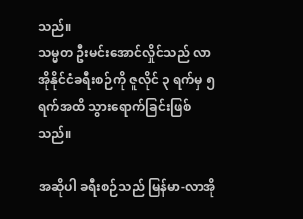သည်။
သမ္မတ ဦးမင်းအောင်လှိုင်သည် လာအိုနိုင်ငံခရီးစဉ်ကို ဇူလိုင် ၃ ရက်မှ ၅ ရက်အထိ သွားရောက်ခြင်းဖြစ်သည်။

အဆိုပါ ခရီးစဉ်သည် မြန်မာ-လာအို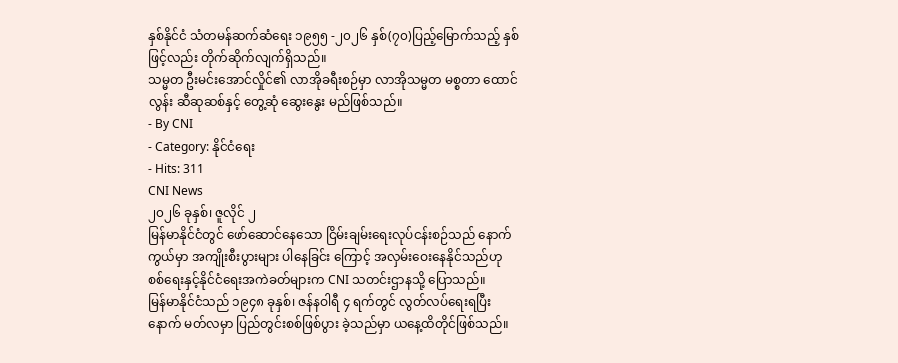နှစ်နိုင်ငံ သံတမန်ဆက်ဆံရေး ၁၉၅၅ -၂၀၂၆ နှစ်(၇၀)ပြည့်မြောက်သည့် နှစ်ဖြင့်လည်း တိုက်ဆိုက်လျက်ရှိသည်။
သမ္မတ ဦးမင်းအောင်လှိုင်၏ လာအိုခရီးစဉ်မှာ လာအိုသမ္မတ မစ္စတာ ထောင်လွန်း ဆီဆုဆစ်နှင့် တွေ့ဆုံ ဆွေးနွေး မည်ဖြစ်သည်။
- By CNI
- Category: နိုင်ငံရေး
- Hits: 311
CNI News
၂၀၂၆ ခုနှစ်၊ ဇူလိုင် ၂
မြန်မာနိုင်ငံတွင် ဖော်ဆောင်နေသော ငြိမ်းချမ်းရေးလုပ်ငန်းစဉ်သည် နောက်ကွယ်မှာ အကျိုးစီးပွားများ ပါနေခြင်း ကြောင့် အလှမ်းဝေးနေနိုင်သည်ဟု စစ်ရေးနှင့်နိုင်ငံရေးအကဲခတ်များက CNI သတင်းဌာနသို့ ပြောသည်။
မြန်မာနိုင်ငံသည် ၁၉၄၈ ခုနှစ်၊ ဇန်နဝါရီ ၄ ရက်တွင် လွတ်လပ်ရေးရပြီးနောက် မတ်လမှာ ပြည်တွင်းစစ်ဖြစ်ပွား ခဲ့သည်မှာ ယနေ့ထိတိုင်ဖြစ်သည်။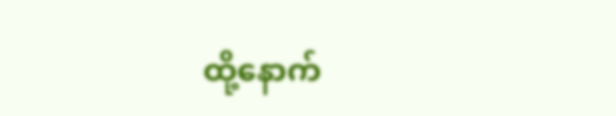ထို့နောက်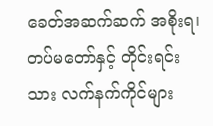ခေတ်အဆက်ဆက် အစိုးရ၊ တပ်မတော်နှင့် တိုင်းရင်းသား လက်နက်ကိုင်များ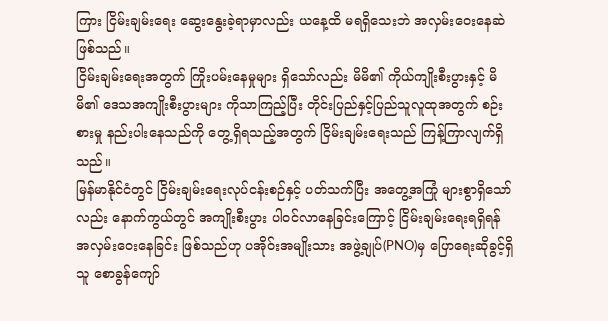ကြား ငြိမ်းချမ်းရေး ဆွေးနွေးခဲ့ရာမှာလည်း ယနေ့ထိ မရရှိသေးဘဲ အလှမ်းဝေးနေဆဲဖြစ်သည်။
ငြိမ်းချမ်းရေးအတွက် ကြိုးပမ်းနေမှုများ ရှိသော်လည်း မိမိ၏ ကိုယ်ကျိုးစီးပွားနှင့် မိမိ၏ ဒေသအကျိုးစီးပွားများ ကိုသာကြည့်ပြီး တိုင်းပြည်နှင့်ပြည်သူလူထုအတွက် စဉ်းစားမှု နည်းပါးနေသည်ကို တွေ့ရှိရသည့်အတွက် ငြိမ်းချမ်းရေးသည် ကြန့်ကြာလျက်ရှိသည်။
မြန်မာနိုင်ငံတွင် ငြိမ်းချမ်းရေးလုပ်ငန်းစဉ်နှင့် ပတ်သက်ပြီး အတွေ့အကြုံ များစွာရှိသော်လည်း နောက်ကွယ်တွင် အကျိုးစီးပွား ပါဝင်လာနေခြင်းကြောင့် ငြိမ်းချမ်းရေးရရှိရန် အလှမ်းဝေးနေခြင်း ဖြစ်သည်ဟု ပအိုဝ်းအမျိုးသား အဖွဲ့ချုပ်(PNO)မှ ပြောရေးဆိုခွင့်ရှိသူ စောခွန်ကျော်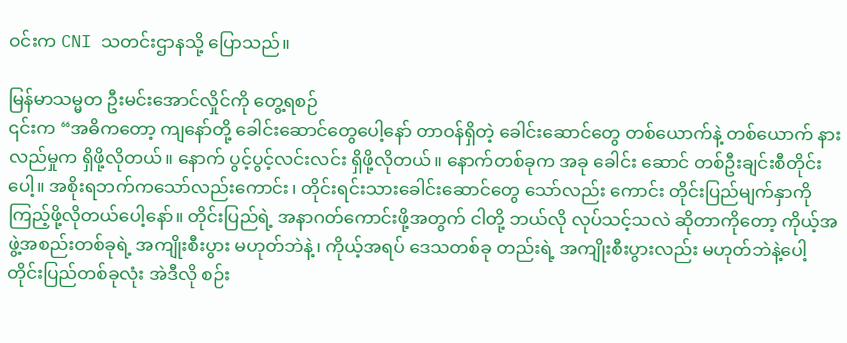ဝင်းက CNI သတင်းဌာနသို့ ပြောသည်။

မြန်မာသမ္မတ ဦးမင်းအောင်လှိုင်ကို တွေ့ရစဉ်
၎င်းက “အဓိကတော့ ကျနော်တို့ ခေါင်းဆောင်တွေပေါ့နော် တာဝန်ရှိတဲ့ ခေါင်းဆောင်တွေ တစ်ယောက်နဲ့ တစ်ယောက် နားလည်မှုက ရှိဖို့လိုတယ်။ နောက် ပွင့်ပွင့်လင်းလင်း ရှိဖို့လိုတယ်။ နောက်တစ်ခုက အခု ခေါင်း ဆောင် တစ်ဦးချင်းစီတိုင်းပေါ့။ အစိုးရဘက်ကသော်လည်းကောင်း၊ တိုင်းရင်းသားခေါင်းဆောင်တွေ သော်လည်း ကောင်း တိုင်းပြည်မျက်နှာကို ကြည့်ဖို့လိုတယ်ပေါ့နော်။ တိုင်းပြည်ရဲ့ အနာဂတ်ကောင်းဖို့အတွက် ငါတို့ ဘယ်လို လုပ်သင့်သလဲ ဆိုတာကိုတော့ ကိုယ့်အဖွဲ့အစည်းတစ်ခုရဲ့ အကျိုးစီးပွား မဟုတ်ဘဲနဲ့၊ ကိုယ့်အရပ် ဒေသတစ်ခု တည်းရဲ့ အကျိုးစီးပွားလည်း မဟုတ်ဘဲနဲ့ပေါ့ တိုင်းပြည်တစ်ခုလုံး အဲဒီလို စဉ်း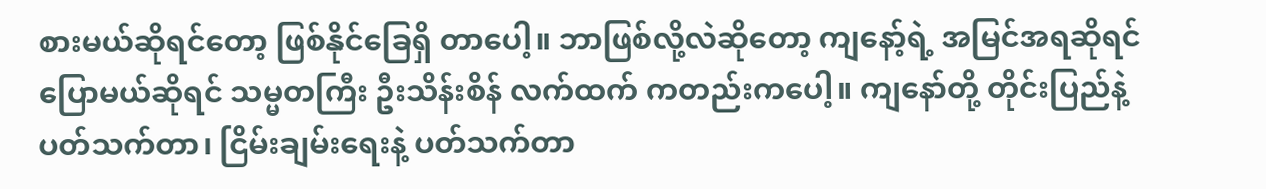စားမယ်ဆိုရင်တော့ ဖြစ်နိုင်ခြေရှိ တာပေါ့။ ဘာဖြစ်လို့လဲဆိုတော့ ကျနော့်ရဲ့ အမြင်အရဆိုရင် ပြောမယ်ဆိုရင် သမ္မတကြီး ဦးသိန်းစိန် လက်ထက် ကတည်းကပေါ့။ ကျနော်တို့ တိုင်းပြည်နဲ့ ပတ်သက်တာ၊ ငြိမ်းချမ်းရေးနဲ့ ပတ်သက်တာ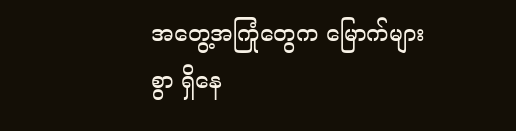အတွေ့အကြုံတွေက မြောက်များစွာ ရှိနေ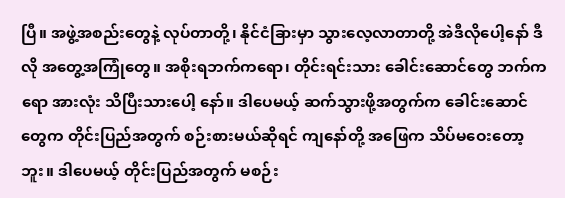ပြီ။ အဖွဲ့အစည်းတွေနဲ့ လုပ်တာတို့၊ နိုင်ငံခြားမှာ သွားလေ့လာတာတို့ အဲဒီလိုပေါ့နော် ဒီလို အတွေ့အကြုံတွေ။ အစိုးရဘက်ကရော၊ တိုင်းရင်းသား ခေါင်းဆောင်တွေ ဘက်ကရော အားလုံး သိပြီးသားပေါ့ နော်။ ဒါပေမယ့် ဆက်သွားဖို့အတွက်က ခေါင်းဆောင်တွေက တိုင်းပြည်အတွက် စဉ်းစားမယ်ဆိုရင် ကျနော်တို့ အဖြေက သိပ်မဝေးတော့ဘူး။ ဒါပေမယ့် တိုင်းပြည်အတွက် မစဉ်း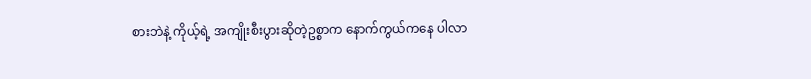စားဘဲနဲ့ ကိုယ့်ရဲ့ အကျိုးစီးပွားဆိုတဲ့ဥစ္စာက နောက်ကွယ်ကနေ ပါလာ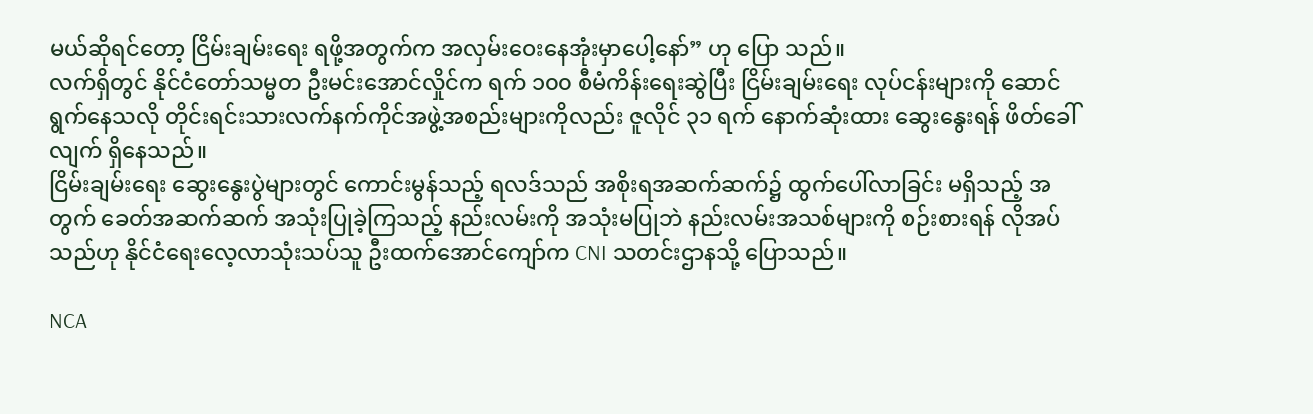မယ်ဆိုရင်တော့ ငြိမ်းချမ်းရေး ရဖို့အတွက်က အလှမ်းဝေးနေအုံးမှာပေါ့နော်” ဟု ပြော သည်။
လက်ရှိတွင် နိုင်ငံတော်သမ္မတ ဦးမင်းအောင်လှိုင်က ရက် ၁၀၀ စီမံကိန်းရေးဆွဲပြီး ငြိမ်းချမ်းရေး လုပ်ငန်းများကို ဆောင်ရွက်နေသလို တိုင်းရင်းသားလက်နက်ကိုင်အဖွဲ့အစည်းများကိုလည်း ဇူလိုင် ၃၁ ရက် နောက်ဆုံးထား ဆွေးနွေးရန် ဖိတ်ခေါ်လျက် ရှိနေသည်။
ငြိမ်းချမ်းရေး ဆွေးနွေးပွဲများတွင် ကောင်းမွန်သည့် ရလဒ်သည် အစိုးရအဆက်ဆက်၌ ထွက်ပေါ်လာခြင်း မရှိသည့် အတွက် ခေတ်အဆက်ဆက် အသုံးပြုခဲ့ကြသည့် နည်းလမ်းကို အသုံးမပြုဘဲ နည်းလမ်းအသစ်များကို စဉ်းစားရန် လိုအပ်သည်ဟု နိုင်ငံရေးလေ့လာသုံးသပ်သူ ဦးထက်အောင်ကျော်က CNI သတင်းဌာနသို့ ပြောသည်။

NCA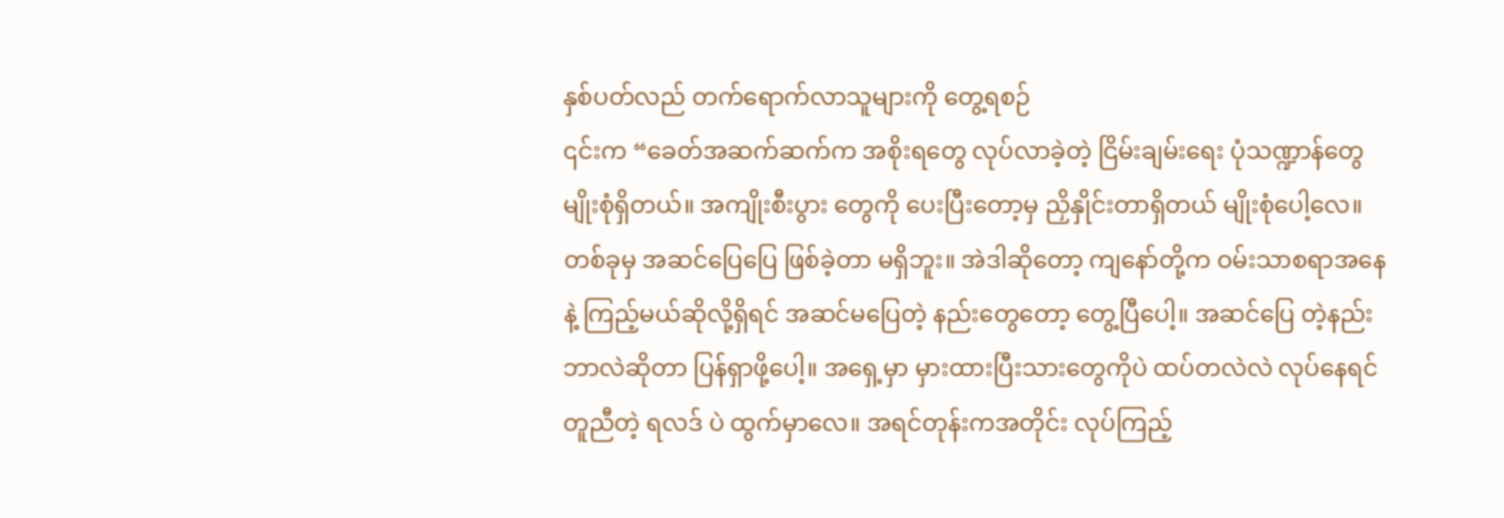နှစ်ပတ်လည် တက်ရောက်လာသူများကို တွေ့ရစဉ်
၎င်းက “ခေတ်အဆက်ဆက်က အစိုးရတွေ လုပ်လာခဲ့တဲ့ ငြိမ်းချမ်းရေး ပုံသဏ္ဍာန်တွေ မျိုးစုံရှိတယ်။ အကျိုးစီးပွား တွေကို ပေးပြီးတော့မှ ညှိနှိုင်းတာရှိတယ် မျိုးစုံပေါ့လေ။ တစ်ခုမှ အဆင်ပြေပြေ ဖြစ်ခဲ့တာ မရှိဘူး။ အဲဒါဆိုတော့ ကျနော်တို့က ဝမ်းသာစရာအနေနဲ့ ကြည့်မယ်ဆိုလို့ရှိရင် အဆင်မပြေတဲ့ နည်းတွေတော့ တွေ့ပြီပေါ့။ အဆင်ပြေ တဲ့နည်း ဘာလဲဆိုတာ ပြန်ရှာဖို့ပေါ့။ အရှေ့မှာ မှားထားပြီးသားတွေကိုပဲ ထပ်တလဲလဲ လုပ်နေရင် တူညီတဲ့ ရလဒ် ပဲ ထွက်မှာလေ။ အရင်တုန်းကအတိုင်း လုပ်ကြည့်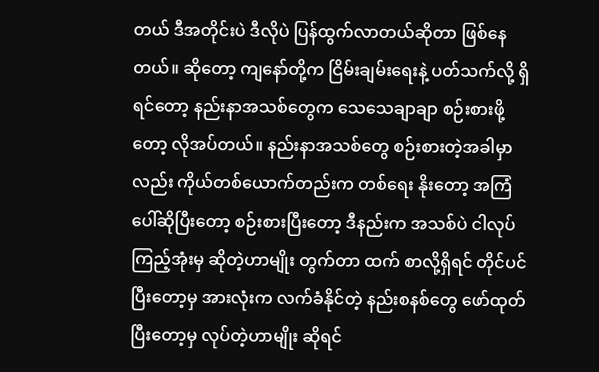တယ် ဒီအတိုင်းပဲ ဒီလိုပဲ ပြန်ထွက်လာတယ်ဆိုတာ ဖြစ်နေ တယ်။ ဆိုတော့ ကျနော်တို့က ငြိမ်းချမ်းရေးနဲ့ ပတ်သက်လို့ ရှိရင်တော့ နည်းနာအသစ်တွေက သေသေချာချာ စဉ်းစားဖို့တော့ လိုအပ်တယ်။ နည်းနာအသစ်တွေ စဉ်းစားတဲ့အခါမှာလည်း ကိုယ်တစ်ယောက်တည်းက တစ်ရေး နိုးတော့ အကြံပေါ်ဆိုပြီးတော့ စဉ်းစားပြီးတော့ ဒီနည်းက အသစ်ပဲ ငါလုပ်ကြည့်အုံးမှ ဆိုတဲ့ဟာမျိုး တွက်တာ ထက် စာလို့ရှိရင် တိုင်ပင်ပြီးတော့မှ အားလုံးက လက်ခံနိုင်တဲ့ နည်းစနစ်တွေ ဖော်ထုတ်ပြီးတော့မှ လုပ်တဲ့ဟာမျိုး ဆိုရင်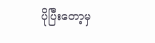ပိုပြီးတော့မှ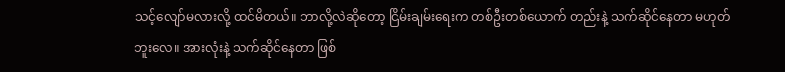သင့်လျော်မလားလို့ ထင်မိတယ်။ ဘာလို့လဲဆိုတော့ ငြိမ်းချမ်းရေးက တစ်ဦးတစ်ယောက် တည်းနဲ့ သက်ဆိုင်နေတာ မဟုတ်ဘူးလေ။ အားလုံးနဲ့ သက်ဆိုင်နေတာ ဖြစ်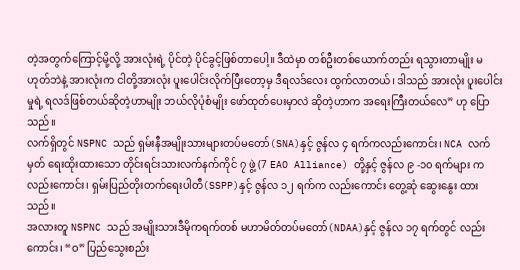တဲ့အတွက်ကြောင့်မို့လို့ အားလုံးရဲ့ ပိုင်တဲ့ ပိုင်ခွင့်ဖြစ်တာပေါ့။ ဒီထဲမှာ တစ်ဦးတစ်ယောက်တည်း ရသွားတာမျိုး မဟုတ်ဘဲနဲ့ အားလုံးက ငါတို့အားလုံး ပူးပေါင်းလိုက်ပြီးတော့မှ ဒီရလဒ်လေး ထွက်လာတယ်၊ ဒါသည် အားလုံး ပူးပေါင်းမှုရဲ့ ရလဒ်ဖြစ်တယ်ဆိုတဲ့ဟာမျိုး ဘယ်လိုပုံစံမျိုး ဖော်ထုတ်ပေးမှာလဲ ဆိုတဲ့ဟာက အရေးကြီးတယ်လေ” ဟု ပြောသည်။
လက်ရှိတွင် NSPNC သည် ရှမ်းနီအမျိုးသားများတပ်မတော်(SNA)နှင့် ဇွန်လ ၄ ရက်ကလည်းကောင်း၊ NCA လက်မှတ် ရေးထိုးထားသော တိုင်းရင်းသားလက်နက်ကိုင် ၇ ဖွဲ့ (7 EAO Alliance) တို့နှင့် ဇွန်လ ၉ -၁၀ ရက်များ က လည်းကောင်း၊ ရှမ်းပြည်တိုးတက်ရေးပါတီ(SSPP)နှင့် ဇွန်လ ၁၂ ရက်က လည်းကောင်း တွေ့ဆုံ ဆွေးနွေး ထားသည်။
အလားတူ NSPNC သည် အမျိုးသားဒီမိုကရက်တစ် မဟာမိတ်တပ်မတော်(NDAA)နှင့် ဇွန်လ ၁၇ ရက်တွင် လည်းကောင်း၊ “ဝ” ပြည်သွေးစည်း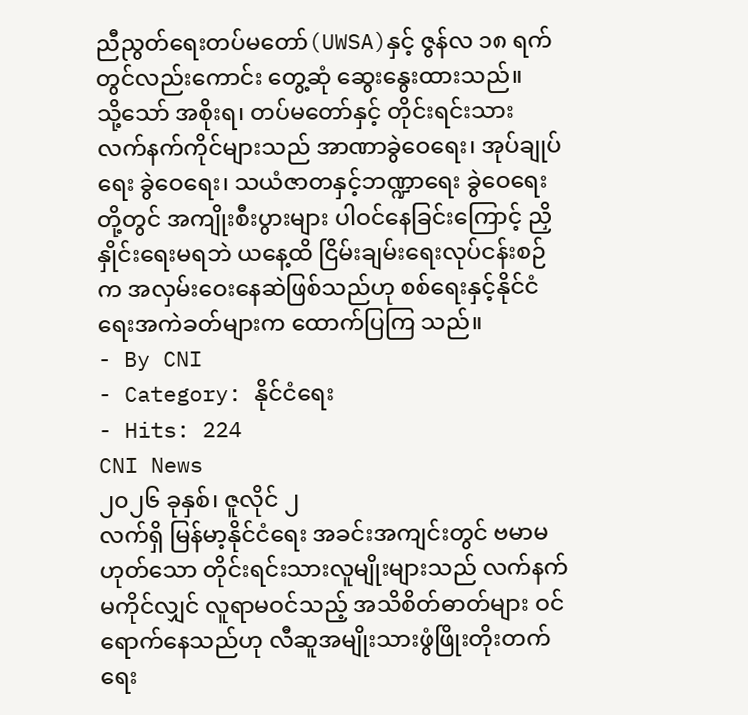ညီညွတ်ရေးတပ်မတော်(UWSA)နှင့် ဇွန်လ ၁၈ ရက်တွင်လည်းကောင်း တွေ့ဆုံ ဆွေးနွေးထားသည်။
သို့သော် အစိုးရ၊ တပ်မတော်နှင့် တိုင်းရင်းသား လက်နက်ကိုင်များသည် အာဏာခွဲဝေရေး၊ အုပ်ချုပ်ရေး ခွဲဝေရေး၊ သယံဇာတနှင့်ဘဏ္ဍာရေး ခွဲဝေရေး တို့တွင် အကျိုးစီးပွားများ ပါဝင်နေခြင်းကြောင့် ညှိနှိုင်းရေးမရဘဲ ယနေ့ထိ ငြိမ်းချမ်းရေးလုပ်ငန်းစဉ်က အလှမ်းဝေးနေဆဲဖြစ်သည်ဟု စစ်ရေးနှင့်နိုင်ငံရေးအကဲခတ်များက ထောက်ပြကြ သည်။
- By CNI
- Category: နိုင်ငံရေး
- Hits: 224
CNI News
၂၀၂၆ ခုနှစ်၊ ဇူလိုင် ၂
လက်ရှိ မြန်မာ့နိုင်ငံရေး အခင်းအကျင်းတွင် ဗမာမဟုတ်သော တိုင်းရင်းသားလူမျိုးများသည် လက်နက်မကိုင်လျှင် လူရာမဝင်သည့် အသိစိတ်ဓာတ်များ ဝင်ရောက်နေသည်ဟု လီဆူအမျိုးသားဖွံဖြိုးတိုးတက်ရေး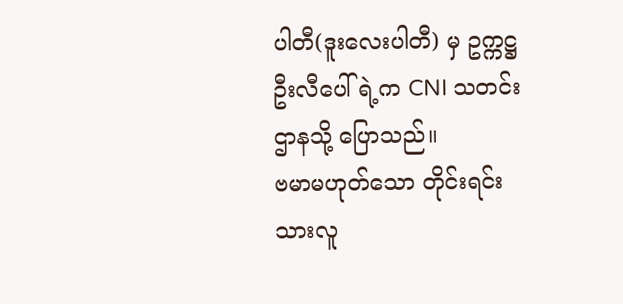ပါတီ(ဒူးလေးပါတီ) မှ ဥက္ကဋ္ဌ ဦးလီပေါ်ရဲ့က CNI သတင်းဌာနသို့ ပြောသည်။
ဗမာမဟုတ်သော တိုင်းရင်းသားလူ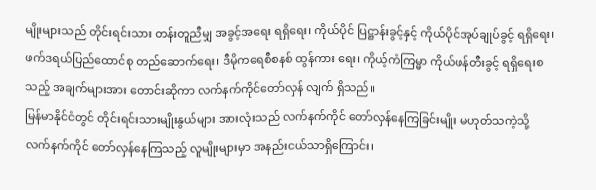မျိုးများသည် တိုင်းရင်းသား တန်းတူညီမျှ အခွင့်အရေး ရရှိရေး၊ ကိုယ်ပိုင် ပြဋ္ဌာန်းခွင့်နှင့် ကိုယ်ပိုင်အုပ်ချုပ်ခွင့် ရရှိရေး၊ ဖက်ဒရယ်ပြည်ထောင်စု တည်ဆောက်ရေး၊ ဒီမိုကရေစီစနစ် ထွန်ကား ရေး၊ ကိုယ့်ကံကြမ္မာ ကိုယ်ဖန်တီးခွင့် ရရှိရေးစသည့် အချက်များအား တောင်းဆိုကာ လက်နက်ကိုင်တော်လှန် လျက် ရှိသည်။
မြန်မာနိုင်ငံတွင် တိုင်းရင်းသားမျိုးနွယ်များ အားလုံးသည် လက်နက်ကိုင် တော်လှန်နေကြခြင်းမျိုး မဟုတ်သကဲ့သို့ လက်နက်ကိုင် တော်လှန်နေကြသည့် လူမျိုးများမှာ အနည်းငယ်သာရှိကြောင်း၊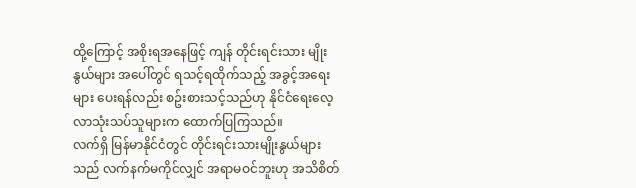ထို့ကြောင့် အစိုးရအနေဖြင့် ကျန် တိုင်းရင်းသား မျိုးနွယ်များ အပေါ်တွင် ရသင့်ရထိုက်သည့် အခွင့်အရေးများ ပေးရန်လည်း စဥ်းစားသင့်သည်ဟု နိုင်ငံရေးလေ့လာသုံးသပ်သူများက ထောက်ပြကြသည်။
လက်ရှိ မြန်မာနိုင်ငံတွင် တိုင်းရင်းသားမျိုးနွယ်များသည် လက်နက်မကိုင်လျှင် အရာမဝင်ဘူးဟု အသိစိတ်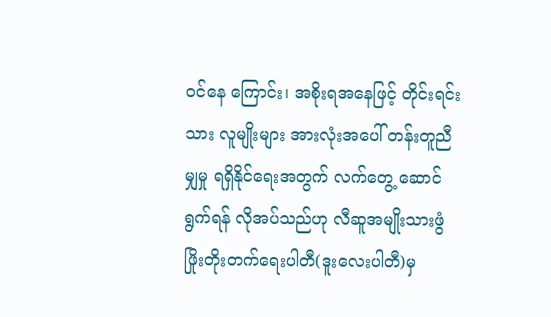ဝင်နေ ကြောင်း၊ အစိုးရအနေဖြင့် တိုင်းရင်းသား လူမျိုးများ အားလုံးအပေါ် တန်းတူညီမျှမှု ရရှိနိုင်ရေးအတွက် လက်တွေ့ ဆောင်ရွက်ရန် လိုအပ်သည်ဟု လီဆူအမျိုးသားဖွံဖြိုးတိုးတက်ရေးပါတီ(ဒူးလေးပါတီ)မှ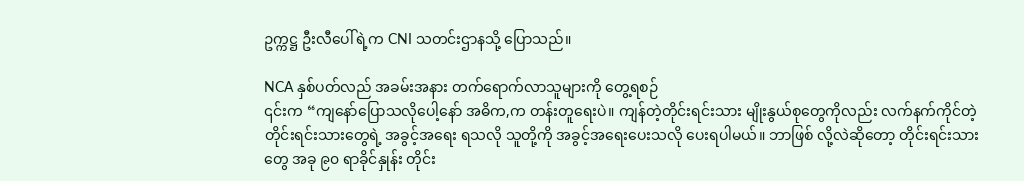ဥက္ကဋ္ဌ ဦးလီပေါ်ရဲ့က CNI သတင်းဌာနသို့ ပြောသည်။

NCA နှစ်ပတ်လည် အခမ်းအနား တက်ရောက်လာသူများကို တွေ့ရစဉ်
၎င်းက “ကျနော်ပြောသလိုပေါ့နော် အဓိက,က တန်းတူရေးပဲ။ ကျန်တဲ့တိုင်းရင်းသား မျိုးနွယ်စုတွေကိုလည်း လက်နက်ကိုင်တဲ့ တိုင်းရင်းသားတွေရဲ့ အခွင့်အရေး ရသလို သူတို့ကို အခွင့်အရေးပေးသလို ပေးရပါမယ်။ ဘာဖြစ် လို့လဲဆိုတော့ တိုင်းရင်းသားတွေ အခု ၉၀ ရာခိုင်နှုန်း တိုင်း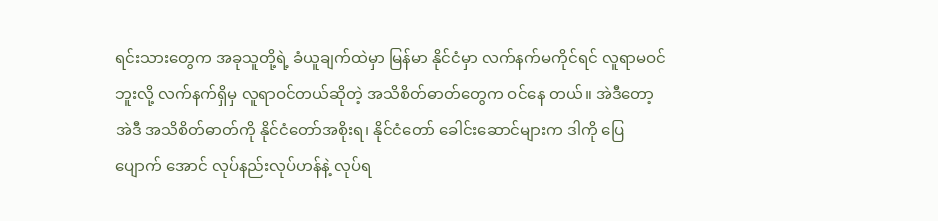ရင်းသားတွေက အခုသူတို့ရဲ့ ခံယူချက်ထဲမှာ မြန်မာ နိုင်ငံမှာ လက်နက်မကိုင်ရင် လူရာမဝင်ဘူးလို့ လက်နက်ရှိမှ လူရာဝင်တယ်ဆိုတဲ့ အသိစိတ်ဓာတ်တွေက ဝင်နေ တယ်။ အဲဒီတော့ အဲဒီ အသိစိတ်ဓာတ်ကို နိုင်ငံတော်အစိုးရ၊ နိုင်ငံတော် ခေါင်းဆောင်များက ဒါကို ပြေပျောက် အောင် လုပ်နည်းလုပ်ဟန်နဲ့ လုပ်ရ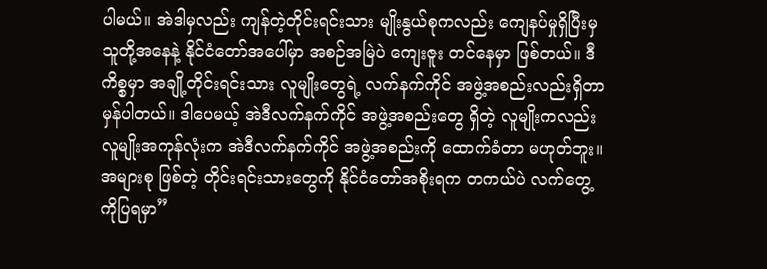ပါမယ်။ အဲဒါမှလည်း ကျန်တဲ့တိုင်းရင်းသား မျိုးနွယ်စုကလည်း ကျေနပ်မှုရှိပြီးမှ သူတို့အနေနဲ့ နိုင်ငံတော်အပေါ်မှာ အစဉ်အမြဲပဲ ကျေးဇူး တင်နေမှာ ဖြစ်တယ်။ ဒီကိစ္စမှာ အချို့တိုင်းရင်းသား လူမျိုးတွေရဲ့ လက်နက်ကိုင် အဖွဲ့အစည်းလည်းရှိတာ မှန်ပါတယ်။ ဒါပေမယ့် အဲဒီလက်နက်ကိုင် အဖွဲ့အစည်းတွေ ရှိတဲ့ လူမျိုးကလည်း လူမျိုးအကုန်လုံးက အဲဒီလက်နက်ကိုင် အဖွဲ့အစည်းကို ထောက်ခံတာ မဟုတ်ဘူး။ အများစု ဖြစ်တဲ့ တိုင်းရင်းသားတွေကို နိုင်ငံတော်အစိုးရက တကယ်ပဲ လက်တွေ့ကိုပြရမှာ”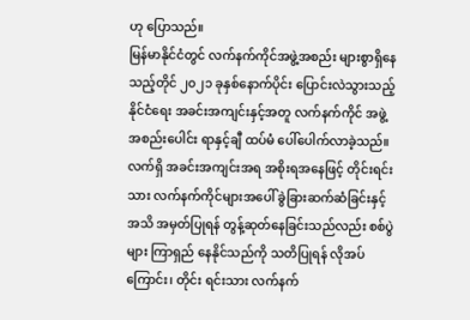ဟု ပြောသည်။
မြန်မာနိုင်ငံတွင် လက်နက်ကိုင်အဖွဲ့အစည်း များစွာရှိနေသည့်တိုင် ၂၀၂၁ ခုနှစ်နောက်ပိုင်း ပြောင်းလဲသွားသည့် နိုင်ငံရေး အခင်းအကျင်းနှင့်အတူ လက်နက်ကိုင် အဖွဲ့အစည်းပေါင်း ရာနှင့်ချီ ထပ်မံ ပေါ်ပေါက်လာခဲ့သည်။
လက်ရှိ အခင်းအကျင်းအရ အစိုးရအနေဖြင့် တိုင်းရင်းသား လက်နက်ကိုင်များအပေါ် ခွဲခြားဆက်ဆံခြင်းနှင့် အသိ အမှတ်ပြုရန် တွန့်ဆုတ်နေခြင်းသည်လည်း စစ်ပွဲများ ကြာရှည် နေနိုင်သည်ကို သတိပြုရန် လိုအပ်ကြောင်း၊ တိုင်း ရင်းသား လက်နက်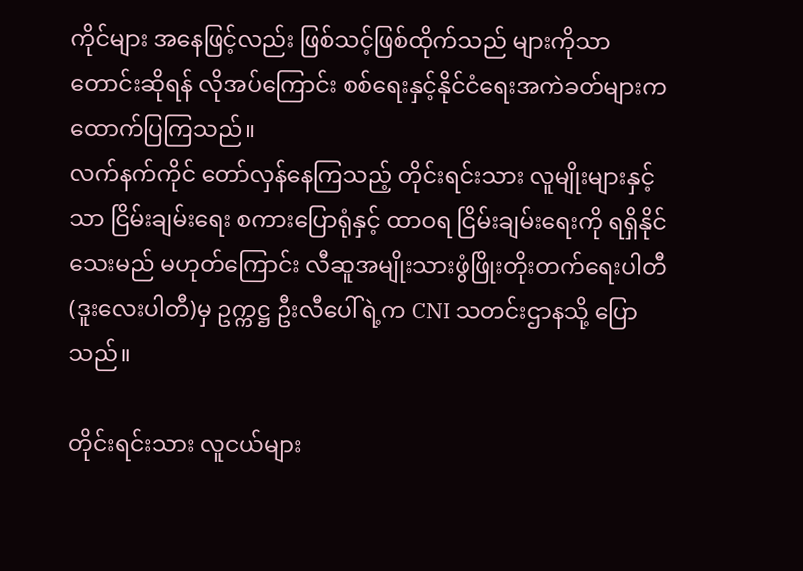ကိုင်များ အနေဖြင့်လည်း ဖြစ်သင့်ဖြစ်ထိုက်သည် များကိုသာ တောင်းဆိုရန် လိုအပ်ကြောင်း စစ်ရေးနှင့်နိုင်ငံရေးအကဲခတ်များက ထောက်ပြကြသည်။
လက်နက်ကိုင် တော်လှန်နေကြသည့် တိုင်းရင်းသား လူမျိုးများနှင့်သာ ငြိမ်းချမ်းရေး စကားပြောရုံနှင့် ထာဝရ ငြိမ်းချမ်းရေးကို ရရှိနိုင်သေးမည် မဟုတ်ကြောင်း လီဆူအမျိုးသားဖွံဖြိုးတိုးတက်ရေးပါတီ (ဒူးလေးပါတီ)မှ ဥက္ကဋ္ဌ ဦးလီပေါ်ရဲ့က CNI သတင်းဌာနသို့ ပြောသည်။

တိုင်းရင်းသား လူငယ်များ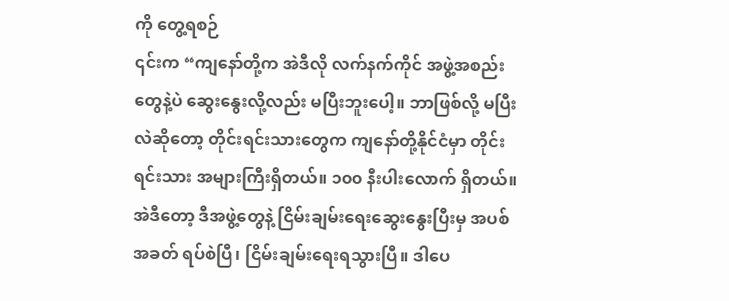ကို တွေ့ရစဉ်
၎င်းက “ကျနော်တို့က အဲဒီလို လက်နက်ကိုင် အဖွဲ့အစည်းတွေနဲ့ပဲ ဆွေးနွေးလို့လည်း မပြီးဘူးပေါ့။ ဘာဖြစ်လို့ မပြီးလဲဆိုတော့ တိုင်းရင်းသားတွေက ကျနော်တို့နိုင်ငံမှာ တိုင်းရင်းသား အများကြီးရှိတယ်။ ၁၀၀ နီးပါးလောက် ရှိတယ်။ အဲဒီတော့ ဒီအဖွဲ့တွေနဲ့ ငြိမ်းချမ်းရေးဆွေးနွေးပြီးမှ အပစ်အခတ် ရပ်စဲပြီ၊ ငြိမ်းချမ်းရေးရသွားပြီ။ ဒါပေ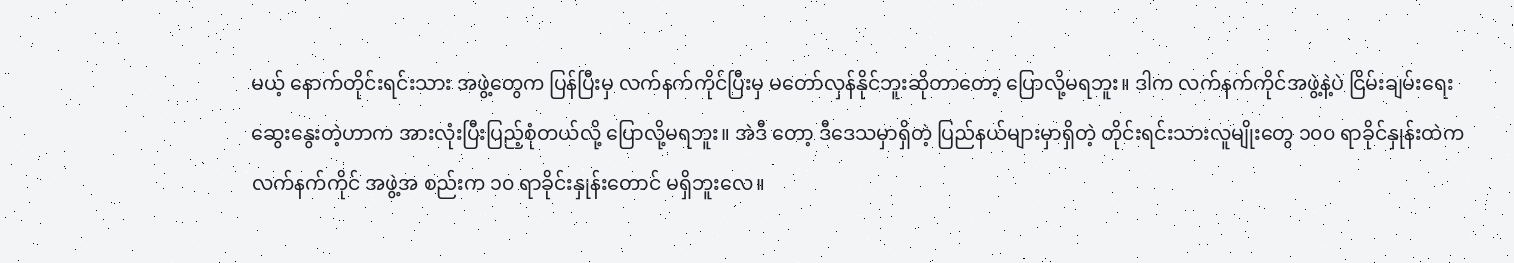မယ့် နောက်တိုင်းရင်းသား အဖွဲ့တွေက ပြန်ပြီးမှ လက်နက်ကိုင်ပြီးမှ မတော်လှန်နိုင်ဘူးဆိုတာတော့ ပြောလို့မရဘူး။ ဒါက လက်နက်ကိုင်အဖွဲ့နဲ့ပဲ ငြိမ်းချမ်းရေး ဆွေးနွေးတဲ့ဟာက အားလုံးပြီးပြည့်စုံတယ်လို့ ပြောလို့မရဘူး။ အဲဒီ တော့ ဒီဒေသမှာရှိတဲ့ ပြည်နယ်များမှာရှိတဲ့ တိုင်းရင်းသားလူမျိုးတွေ ၁၀၀ ရာခိုင်နှုန်းထဲက လက်နက်ကိုင် အဖွဲ့အ စည်းက ၁၀ ရာခိုင်းနှုန်းတောင် မရှိဘူးလေ။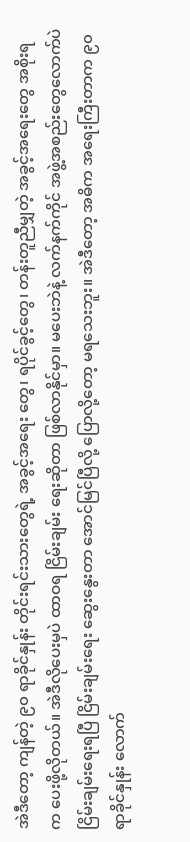အဲဒီတော့ ကျန်တဲ့ ၉၀ ရာခိုင်နှုန်း တိုင်းရင်းသားတွေရဲ့ အခွင့်အရေး တွေ၊ ရပိုင်ခွင့်တွေ၊ တန်းတူညီမျှတဲ့ အခွင့်အရေးတွေ အစိုးရက ပေးဖို့လိုတယ်။ အဲဒီလိုပေးမှပဲ ထာဝရ ငြိမ်းချမ်း ရေးဆိုတာ ဖြစ်လာနိုင်မှာ။ မပေးဘဲနဲ့ လက်နက်ကိုင် အဖွဲ့အစည်းတွေလောက်ပဲ ငြိမ်းချမ်းရေးရပြီ ငြိမ်းချမ်းရေး ဆွေးနွေးတာ အောင်မြင်ပြီလို့ ပြောလို့တော့ မရသေးဘူး။ အဲဒီတော့ အဓိက အရေးကြီးတာက ၉၀ ရာခိုင်နှုန်း လောက်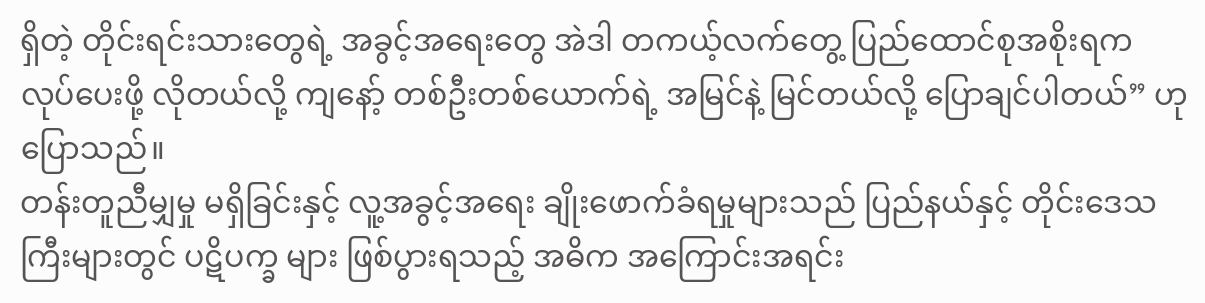ရှိတဲ့ တိုင်းရင်းသားတွေရဲ့ အခွင့်အရေးတွေ အဲဒါ တကယ့်လက်တွေ့ ပြည်ထောင်စုအစိုးရက လုပ်ပေးဖို့ လိုတယ်လို့ ကျနော့် တစ်ဦးတစ်ယောက်ရဲ့ အမြင်နဲ့ မြင်တယ်လို့ ပြောချင်ပါတယ်” ဟု ပြောသည်။
တန်းတူညီမျှမှု မရှိခြင်းနှင့် လူ့အခွင့်အရေး ချိုးဖောက်ခံရမှုများသည် ပြည်နယ်နှင့် တိုင်းဒေသကြီးများတွင် ပဋိပက္ခ များ ဖြစ်ပွားရသည့် အဓိက အကြောင်းအရင်း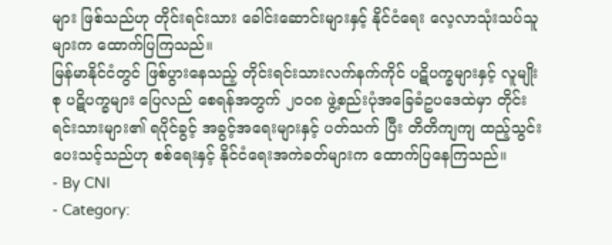များ ဖြစ်သည်ဟု တိုင်းရင်းသား ခေါင်းဆောင်းများနှင့် နိုင်ငံရေး လေ့လာသုံးသပ်သူများက ထောက်ပြကြသည်။
မြန်မာနိုင်ငံတွင် ဖြစ်ပွားနေသည့် တိုင်းရင်းသားလက်နက်ကိုင် ပဋိပက္ခများနှင့် လူမျိုးစု ပဋိပက္ခများ ပြေလည် စေရန်အတွက် ၂၀၀၈ ဖွဲ့စည်းပုံအခြေခံဥပဒေထဲမှာ တိုင်းရင်းသားများ၏ ရပိုင်ခွင့် အခွင့်အရေးများနှင့် ပတ်သက် ပြီး တိတိကျကျ ထည့်သွင်းပေးသင့်သည်ဟု စစ်ရေးနှင့် နိုင်ငံရေးအကဲခတ်များက ထောက်ပြနေကြသည်။
- By CNI
- Category: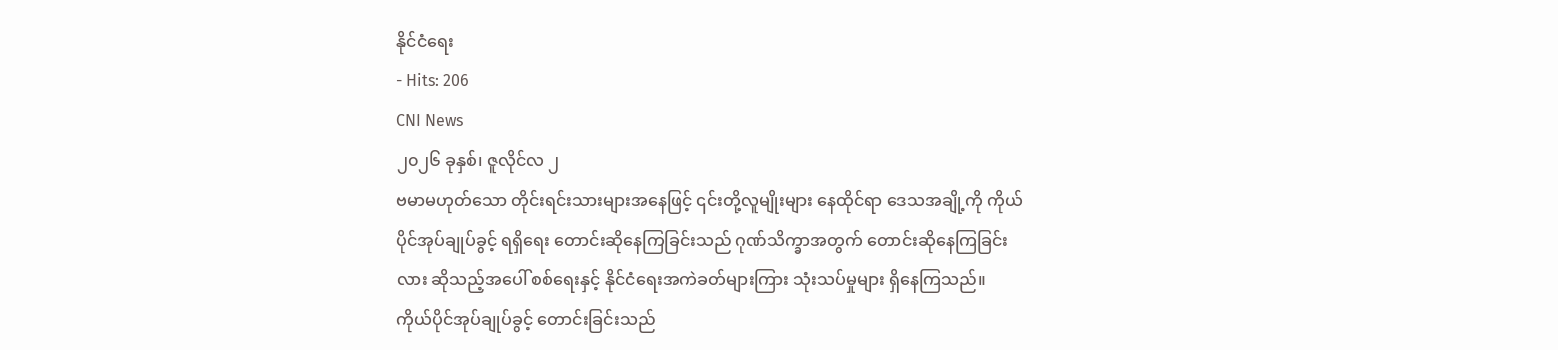နိုင်ငံရေး
- Hits: 206
CNI News
၂၀၂၆ ခုနှစ်၊ ဇူလိုင်လ ၂
ဗမာမဟုတ်သော တိုင်းရင်းသားများအနေဖြင့် ၎င်းတို့လူမျိုးများ နေထိုင်ရာ ဒေသအချို့ကို ကိုယ်ပိုင်အုပ်ချုပ်ခွင့် ရရှိရေး တောင်းဆိုနေကြခြင်းသည် ဂုဏ်သိက္ခာအတွက် တောင်းဆိုနေကြခြင်းလား ဆိုသည့်အပေါ် စစ်ရေးနှင့် နိုင်ငံရေးအကဲခတ်များကြား သုံးသပ်မှုများ ရှိနေကြသည်။
ကိုယ်ပိုင်အုပ်ချုပ်ခွင့် တောင်းခြင်းသည်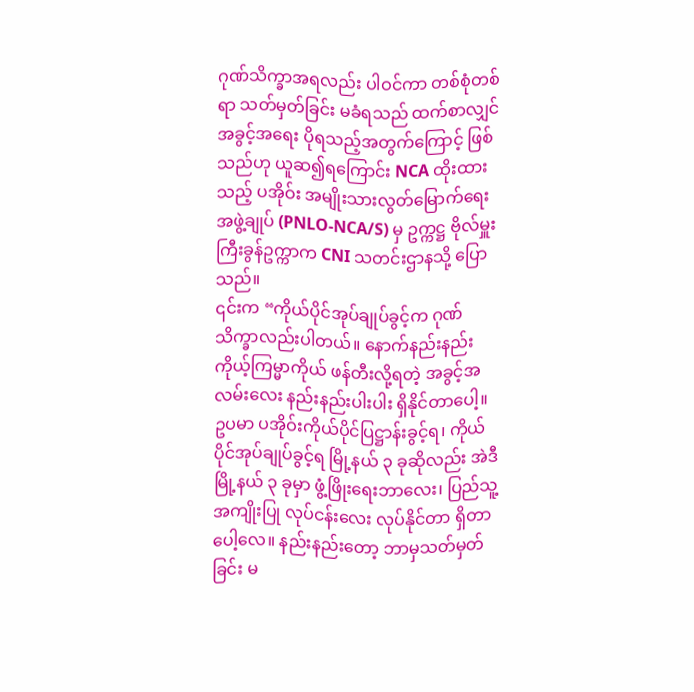ဂုဏ်သိက္ခာအရလည်း ပါဝင်ကာ တစ်စုံတစ်ရာ သတ်မှတ်ခြင်း မခံရသည် ထက်စာလျှင် အခွင့်အရေး ပိုရသည့်အတွက်ကြောင့် ဖြစ်သည်ဟု ယူဆ၍ရကြောင်း NCA ထိုးထားသည့် ပအိုဝ်း အမျိုးသားလွတ်မြောက်ရေးအဖွဲ့ချုပ် (PNLO-NCA/S) မှ ဥက္ကဋ္ဌ ဗိုလ်မှူးကြီးခွန်ဥက္ကာက CNI သတင်းဌာနသို့ ပြော သည်။
၎င်းက “ကိုယ်ပိုင်အုပ်ချုပ်ခွင့်က ဂုဏ်သိက္ခာလည်းပါတယ်။ နောက်နည်းနည်း ကိုယ့်ကြမ္မာကိုယ် ဖန်တီးလို့ရတဲ့ အခွင့်အလမ်းလေး နည်းနည်းပါးပါး ရှိနိုင်တာပေါ့။ ဥပမာ ပအိုဝ်းကိုယ်ပိုင်ပြဋ္ဌာန်းခွင့်ရ၊ ကိုယ်ပိုင်အုပ်ချုပ်ခွင့်ရ မြို့နယ် ၃ ခုဆိုလည်း အဲဒီမြို့နယ် ၃ ခုမှာ ဖွံ့ဖြိုးရေးဘာလေး၊ ပြည်သူ့အကျိုးပြု လုပ်ငန်းလေး လုပ်နိုင်တာ ရှိတာ ပေါ့လေ။ နည်းနည်းတော့ ဘာမှသတ်မှတ်ခြင်း မ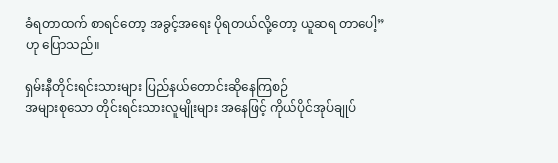ခံရတာထက် စာရင်တော့ အခွင့်အရေး ပိုရတယ်လို့တော့ ယူဆရ တာပေါ့” ဟု ပြောသည်။

ရှမ်းနီတိုင်းရင်းသားများ ပြည်နယ်တောင်းဆိုနေကြစဉ်
အများစုသော တိုင်းရင်းသားလူမျိုးများ အနေဖြင့် ကိုယ်ပိုင်အုပ်ချုပ်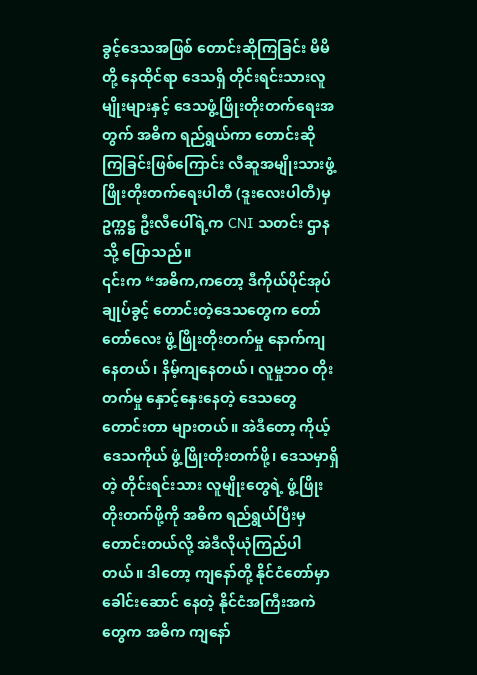ခွင့်ဒေသအဖြစ် တောင်းဆိုကြခြင်း မိမိတို့ နေထိုင်ရာ ဒေသရှိ တိုင်းရင်းသားလူမျိုးများနှင့် ဒေသဖွံ့ဖြိုးတိုးတက်ရေးအတွက် အဓိက ရည်ရွယ်ကာ တောင်းဆို ကြခြင်းဖြစ်ကြောင်း လီဆူအမျိုးသားဖွံ့ဖြိုးတိုးတက်ရေးပါတီ (ဒူးလေးပါတီ)မှ ဥက္ကဋ္ဌ ဦးလီပေါ်ရဲ့က CNI သတင်း ဌာနသို့ ပြောသည်။
၎င်းက “အဓိက,ကတော့ ဒီကိုယ်ပိုင်အုပ်ချုပ်ခွင့် တောင်းတဲ့ဒေသတွေက တော်တော်လေး ဖွံ့ဖြိုးတိုးတက်မှု နောက်ကျနေတယ်၊ နိမ့်ကျနေတယ်၊ လူမှုဘဝ တိုးတက်မှု နှောင့်နှေးနေတဲ့ ဒေသတွေ တောင်းတာ များတယ်။ အဲဒီတော့ ကိုယ့်ဒေသကိုယ် ဖွံ့ဖြိုးတိုးတက်ဖို့၊ ဒေသမှာရှိတဲ့ တိုင်းရင်းသား လူမျိုးတွေရဲ့ ဖွံ့ဖြိုးတိုးတက်ဖို့ကို အဓိက ရည်ရွယ်ပြီးမှ တောင်းတယ်လို့ အဲဒီလိုယုံကြည်ပါတယ်။ ဒါတော့ ကျနော်တို့ နိုင်ငံတော်မှာ ခေါင်းဆောင် နေတဲ့ နိုင်ငံအကြီးအကဲတွေက အဓိက ကျနော်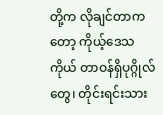တို့က လိုချင်တာကတော့ ကိုယ့်ဒေသကိုယ် တာဝန်ရှိပုဂ္ဂိုလ်တွေ၊ တိုင်းရင်းသား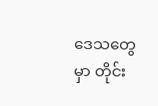ဒေသတွေမှာ တိုင်း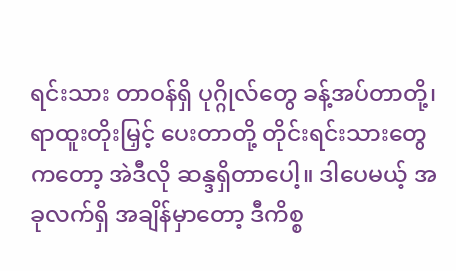ရင်းသား တာဝန်ရှိ ပုဂ္ဂိုလ်တွေ ခန့်အပ်တာတို့၊ ရာထူးတိုးမြှင့် ပေးတာတို့ တိုင်းရင်းသားတွေကတော့ အဲဒီလို ဆန္ဒရှိတာပေါ့။ ဒါပေမယ့် အခုလက်ရှိ အချိန်မှာတော့ ဒီကိစ္စ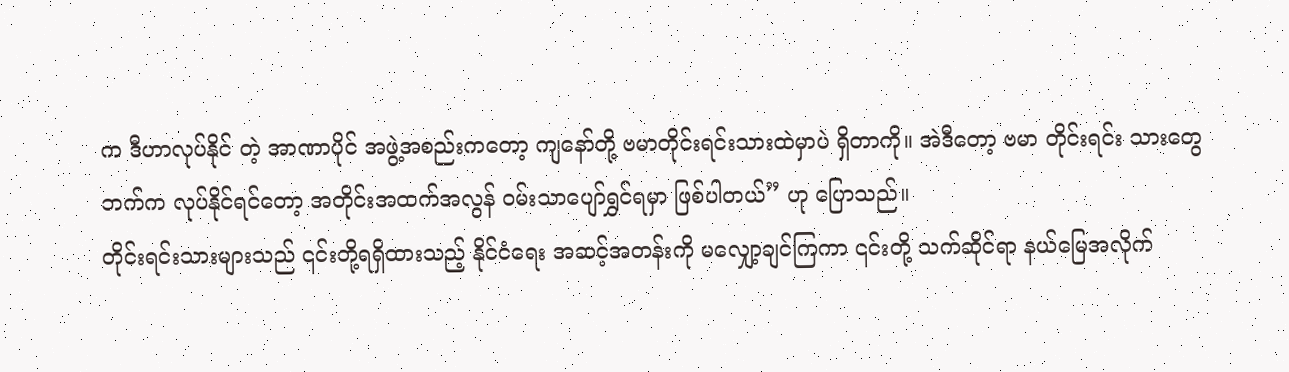က ဒီဟာလုပ်နိုင် တဲ့ အာဏာပိုင် အဖွဲ့အစည်းကတော့ ကျနော်တို့ ဗမာတိုင်းရင်းသားထဲမှာပဲ ရှိတာကို။ အဲဒီတော့ ဗမာ တိုင်းရင်း သားတွေဘက်က လုပ်နိုင်ရင်တော့ အတိုင်းအထက်အလွန် ဝမ်းသာပျော်ရွှင်ရမှာ ဖြစ်ပါတယ်” ဟု ပြောသည်။
တိုင်းရင်းသားများသည် ၎င်းတို့ရရှိထားသည့် နိုင်ငံရေး အဆင့်အတန်းကို မလျှော့ချင်ကြကာ ၎င်းတို့ သက်ဆိုင်ရာ နယ်မြေအလိုက်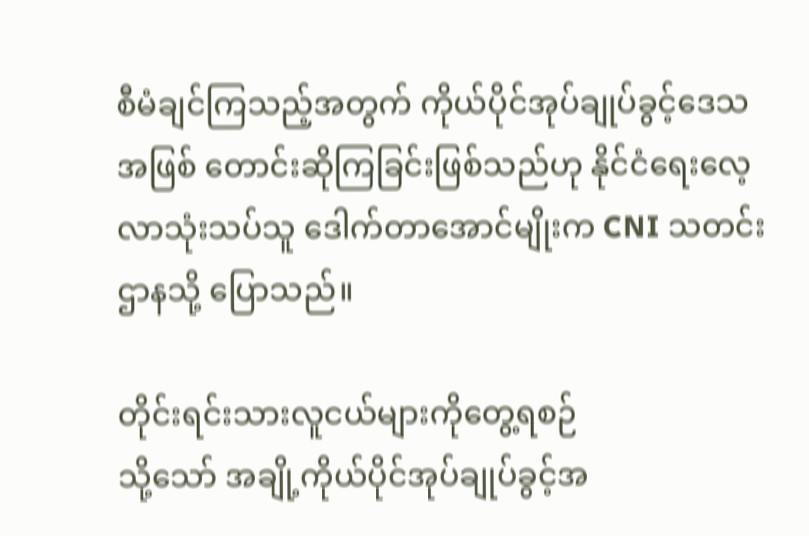စီမံချင်ကြသည့်အတွက် ကိုယ်ပိုင်အုပ်ချုပ်ခွင့်ဒေသအဖြစ် တောင်းဆိုကြခြင်းဖြစ်သည်ဟု နိုင်ငံရေးလေ့လာသုံးသပ်သူ ဒေါက်တာအောင်မျိုးက CNI သတင်းဌာနသို့ ပြောသည်။

တိုင်းရင်းသားလူငယ်များကိုတွေ့ရစဉ်
သို့သော် အချို့ကိုယ်ပိုင်အုပ်ချုပ်ခွင့်အ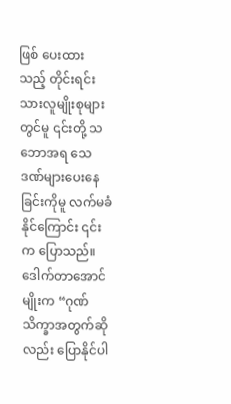ဖြစ် ပေးထားသည့် တိုင်းရင်းသားလူမျိုးစုများတွင်မူ ၎င်းတို့ သဘောအရ သေဒဏ်များပေးနေခြင်းကိုမူ လက်မခံနိုင်ကြောင်း ၎င်းက ပြောသည်။
ဒေါက်တာအောင်မျိုးက “ဂုဏ်သိက္ခာအတွက်ဆိုလည်း ပြောနိုင်ပါ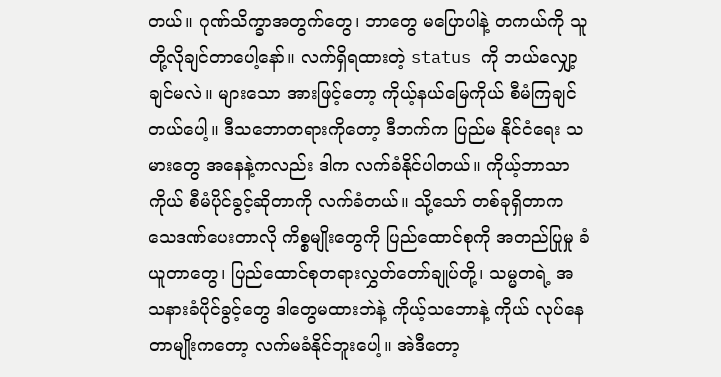တယ်။ ဂုဏ်သိက္ခာအတွက်တွေ၊ ဘာတွေ မပြောပါနဲ့ တကယ်ကို သူတို့လိုချင်တာပေါ့နော်။ လက်ရှိရထားတဲ့ status ကို ဘယ်လျှော့ချင်မလဲ။ များသော အားဖြင့်တော့ ကိုယ့်နယ်မြေကိုယ် စီမံကြချင်တယ်ပေါ့။ ဒီသဘောတရားကိုတော့ ဒီဘက်က ပြည်မ နိုင်ငံရေး သမားတွေ အနေနဲ့ကလည်း ဒါက လက်ခံနိုင်ပါတယ်။ ကိုယ့်ဘာသာကိုယ် စီမံပိုင်ခွင့်ဆိုတာကို လက်ခံတယ်။ သို့သော် တစ်ခုရှိတာက သေဒဏ်ပေးတာလို ကိစ္စမျိုးတွေကို ပြည်ထောင်စုကို အတည်ပြုမှု ခံယူတာတွေ၊ ပြည်ထောင်စုတရားလွှတ်တော်ချုပ်တို့၊ သမ္မတရဲ့ အသနားခံပိုင်ခွင့်တွေ ဒါတွေမထားဘဲနဲ့ ကိုယ့်သဘောနဲ့ ကိုယ် လုပ်နေတာမျိုးကတော့ လက်မခံနိုင်ဘူးပေါ့။ အဲဒီတော့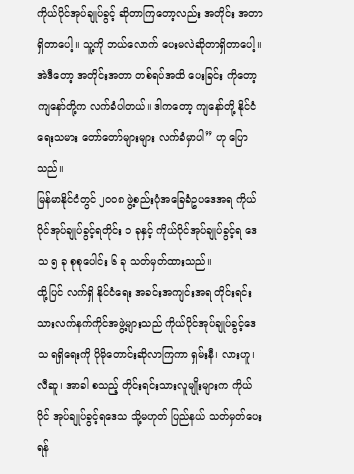ကိုယ်ပိုင်အုပ်ချုပ်ခွင့် ဆိုတာကြတော့လည်း အတိုင်း အတာ ရှိတာပေါ့။ သူ့ကို ဘယ်လောက် ပေးမလဲဆိုတာရှိတာပေါ့။ အဲဒီတော့ အတိုင်းအတာ တစ်ရပ်အထိ ပေးခြင်း ကိုတော့ ကျနော်တို့က လက်ခံပါတယ်။ ဒါကတော့ ကျနော်တို့ နိုင်ငံရေးသမား တော်တော်များများ လက်ခံမှာပါ” ဟု ပြောသည်။
မြန်မာနိုင်ငံတွင် ၂၀၀၈ ဖွဲ့စည်းပုံအခြေခံဥပဒေအရ ကိုယ်ပိုင်အုပ်ချုပ်ခွင့်ရတိုင်း ၁ ခုနှင့် ကိုယ်ပိုင်အုပ်ချုပ်ခွင့်ရ ဒေသ ၅ ခု စုစုပေါင်း ၆ ခု သတ်မှတ်ထားသည်။
ထို့ပြင် လက်ရှိ နိုင်ငံရေး အခင်းအကျင်းအရ တိုင်းရင်းသားလက်နက်ကိုင်အဖွဲ့များသည် ကိုယ်ပိုင်အုပ်ချုပ်ခွင့်ဒေသ ရရှိရေးကို ပိုမိုတောင်းဆိုလာကြကာ ရှမ်းနီ၊ လားဟူ၊ လီဆူ၊ အာခါ စသည့် တိုင်းရင်းသားလူမျိုးများက ကိုယ်ပိုင် အုပ်ချုပ်ခွင့်ရဒေသ သို့မဟုတ် ပြည်နယ် သတ်မှတ်ပေးရန်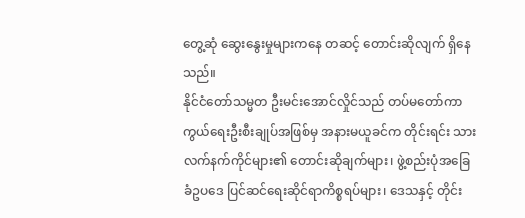တွေ့ဆုံ ဆွေးနွေးမှုများကနေ တဆင့် တောင်းဆိုလျက် ရှိနေသည်။
နိုင်ငံတော်သမ္မတ ဦးမင်းအောင်လှိုင်သည် တပ်မတော်ကာကွယ်ရေးဦးစီးချုပ်အဖြစ်မှ အနားမယူခင်က တိုင်းရင်း သား လက်နက်ကိုင်များ၏ တောင်းဆိုချက်များ၊ ဖွဲ့စည်းပုံအခြေခံဥပဒေ ပြင်ဆင်ရေးဆိုင်ရာကိစ္စရပ်များ၊ ဒေသနှင့် တိုင်း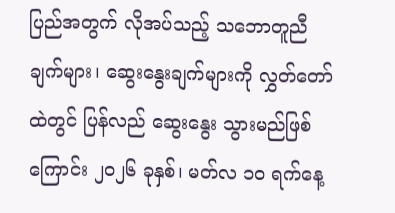ပြည်အတွက် လိုအပ်သည့် သဘောတူညီချက်များ၊ ဆွေးနွေးချက်များကို လွှတ်တော်ထဲတွင် ပြန်လည် ဆွေးနွေး သွားမည်ဖြစ်ကြောင်း ၂၀၂၆ ခုနှစ်၊ မတ်လ ၁၀ ရက်နေ့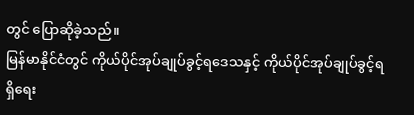တွင် ပြောဆိုခဲ့သည်။
မြန်မာနိုင်ငံတွင် ကိုယ်ပိုင်အုပ်ချုပ်ခွင့်ရဒေသနှင့် ကိုယ်ပိုင်အုပ်ချုပ်ခွင့်ရရှိရေး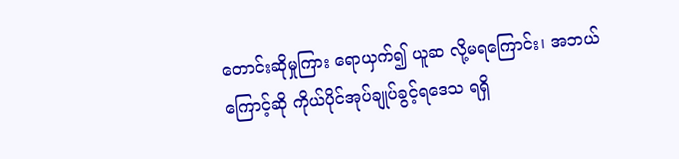တောင်းဆိုမှုကြား ရောယှက်၍ ယူဆ လို့မရကြောင်း၊ အဘယ်ကြောင့်ဆို ကိုယ်ပိုင်အုပ်ချုပ်ခွင့်ရဒေသ ရရှိ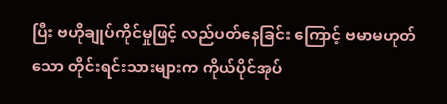ပြီး ဗဟိုချုပ်ကိုင်မှုဖြင့် လည်ပတ်နေခြင်း ကြောင့် ဗမာမဟုတ်သော တိုင်းရင်းသားများက ကိုယ်ပိုင်အုပ်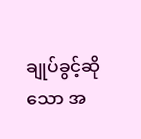ချုပ်ခွင့်ဆိုသော အ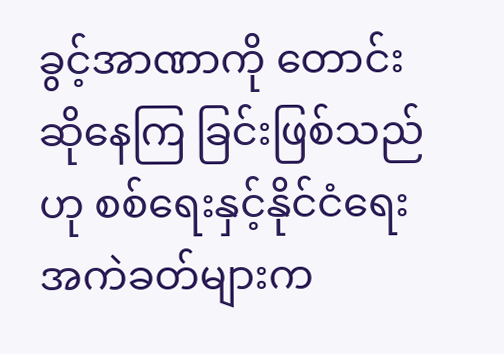ခွင့်အာဏာကို တောင်းဆိုနေကြ ခြင်းဖြစ်သည်ဟု စစ်ရေးနှင့်နိုင်ငံရေးအကဲခတ်များက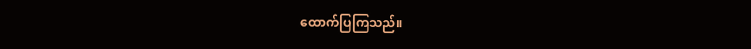ထောက်ပြကြသည်။